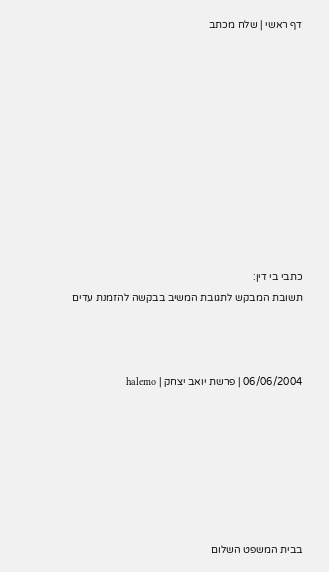דף ראשי | שלח מכתב











כתבי בי דין:
תשובת המבקש לתגובת המשיב בבקשה להזמנת עדים



06/06/2004 | פרשת יואב יצחק | halemo







בבית המשפט השלום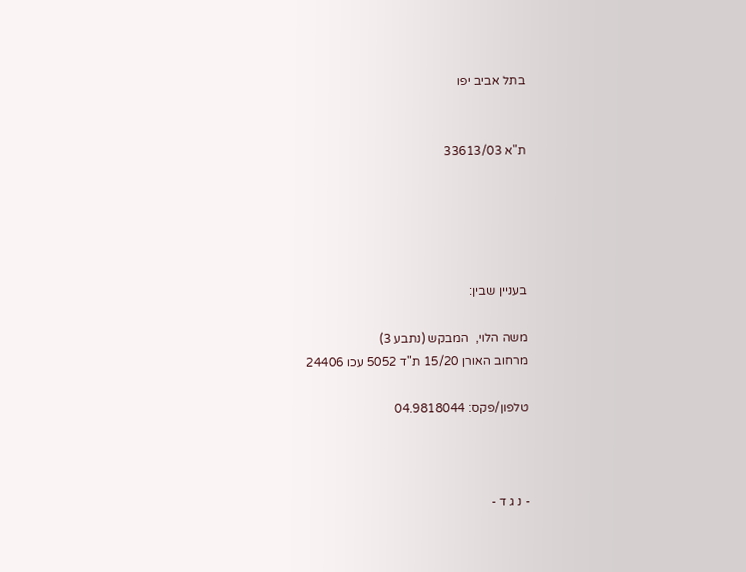בתל אביב יפו


ת"א 33613/03





בעניין שבין:

משה הלוי,  המבקש (נתבע 3)
מרחוב האורן 15/20 ת"ד 5052 עכו 24406

טלפון/פקס: 04.9818044



- נ ג ד -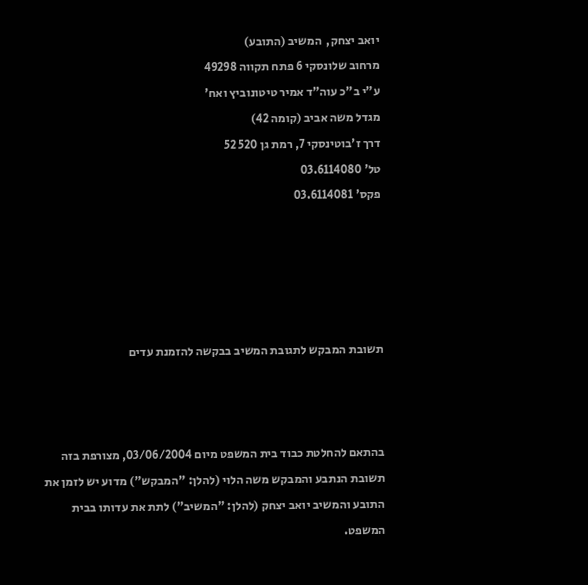יואב יצחק,  המשיב (התובע)
מרחוב שלונסקי 6 פתח תקווה 49298
ע"י ב"כ עוה"ד אמיר טיטונוביץ ואח'
מגדל משה אביב (קומה 42)
דרך ז'בוטינסקי 7, רמת גן 520 52
טל' 03.6114080
פקס' 03.6114081





תשובת המבקש לתגובת המשיב בבקשה להזמנת עדים



בהתאם להחלטת כבוד בית המשפט מיום 03/06/2004, מצורפת בזה תשובת הנתבע והמבקש משה הלוי (להלן: "המבקש") מדוע יש לזמן את התובע והמשיב יואב יצחק (להלן: "המשיב") לתת את עדותו בבית המשפט.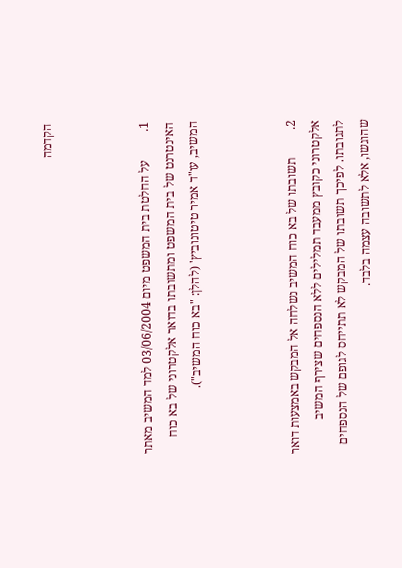הקדמה



1.         על החלטת בית המשפט מיום 03/06/2004 למד המשיב מאתר האינטרנט של בית המשפט ומתשובתו בדואר אלקטרוני של בא כוח המשיב, עו"ד אמיר טיטונוביץ' (להלן: "בא כוח המשיב").



2.         תשובתו של בא כוח המשיב נשלחה אל המבקש באמצעות דואר אלקטרוני כקובץ ממעבד תמלילים ללא הנספחים שצירף המשיב לתגובתו. לפיכך תשובתו של המבקש לא תתייחס לגופם של הנספחים שהוגשו, אלא לתשובה עצמה בלבד.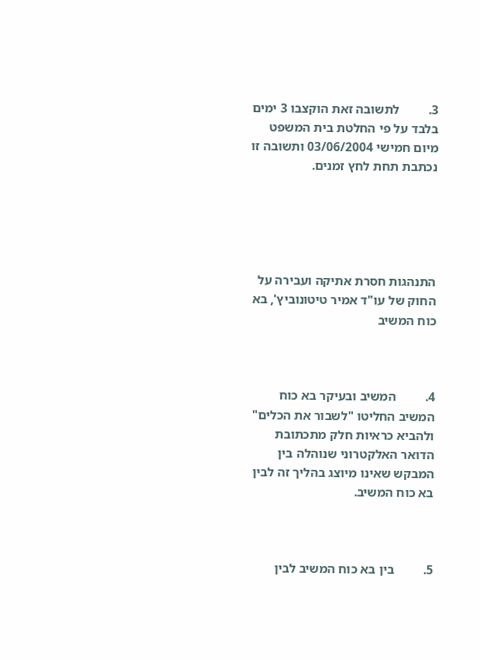3.         לתשובה זאת הוקצבו 3 ימים בלבד על פי החלטת בית המשפט מיום חמישי 03/06/2004 ותשובה זו נכתבת תחת לחץ זמנים.





התנהגות חסרת אתיקה ועבירה על החוק של עו"ד אמיר טיטונוביץ', בא כוח המשיב



4.         המשיב ובעיקר בא כוח המשיב החליטו "לשבור את הכלים" ולהביא כראיות חלק מתכתובת הדואר האלקטרוני שנוהלה בין המבקש שאינו מיוצג בהליך זה לבין בא כוח המשיב.



5.         בין בא כוח המשיב לבין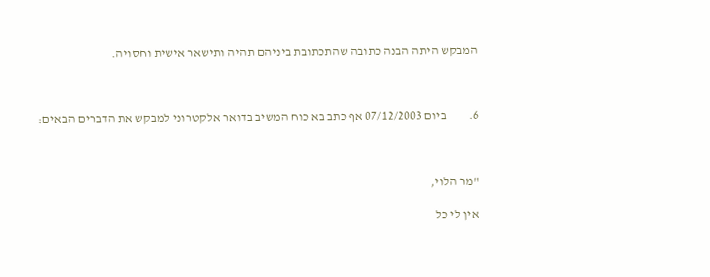המבקש היתה הבנה כתובה שהתכתובת ביניהם תהיה ותישאר אישית וחסויה.



6.         ביום 07/12/2003 אף כתב בא כוח המשיב בדואר אלקטרוני למבקש את הדברים הבאים:



"מר הלוי,

אין לי כל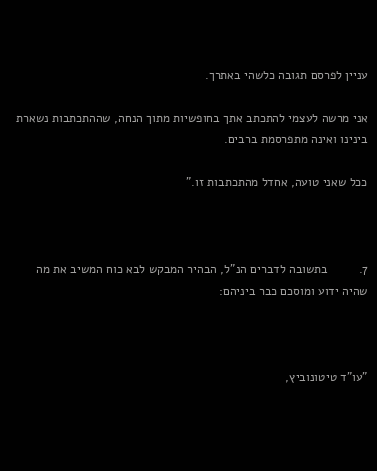עניין לפרסם תגובה כלשהי באתרך.

אני מרשה לעצמי להתכתב אתך בחופשיות מתוך הנחה, שההתכתבות נשארת בינינו ואינה מתפרסמת ברבים.

ככל שאני טועה, אחדל מהתכתבות זו."



7.         בתשובה לדברים הנ"ל, הבהיר המבקש לבא כוח המשיב את מה שהיה ידוע ומוסכם כבר ביניהם:



"עו"ד טיטונוביץ,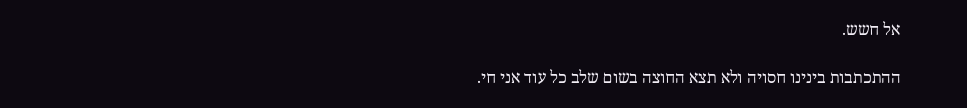אל חשש.

ההתכתבות בינינו חסויה ולא תצא החוצה בשום שלב כל עוד אני חי.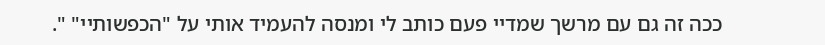ככה זה גם עם מרשך שמדיי פעם כותב לי ומנסה להעמיד אותי על "הכפשותיי" ".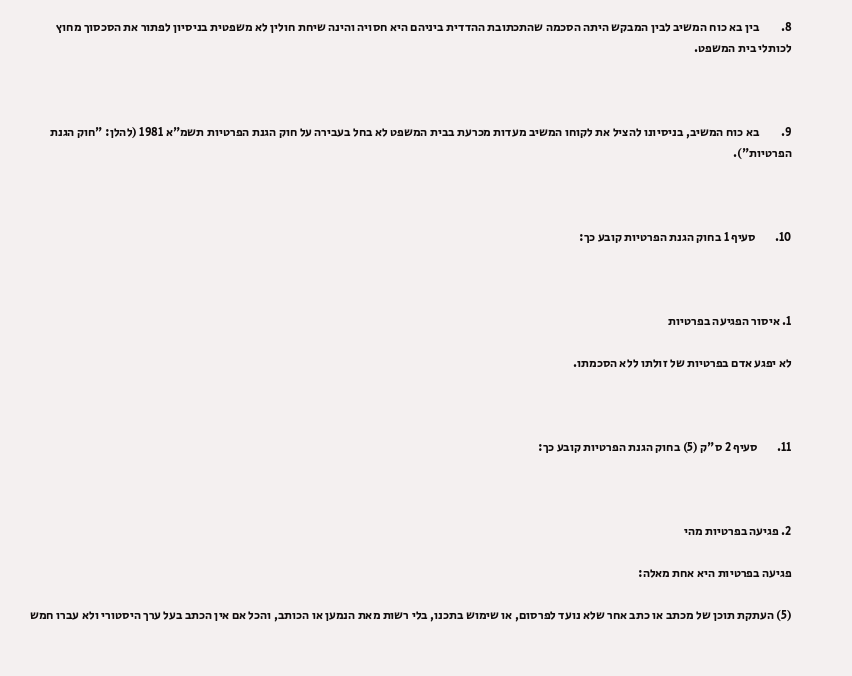8.         בין בא כוח המשיב לבין המבקש היתה הסכמה שהתכתובת ההדדית ביניהם היא חסויה והינה שיחת חולין לא משפטית בניסיון לפתור את הסכסוך מחוץ לכותלי בית המשפט.



9.         בא כוח המשיב, בניסיונו להציל את לקוחו המשיב מעדות מכרעת בבית המשפט לא בחל בעבירה על חוק הגנת הפרטיות תשמ"א 1981 (להלן: "חוק הגנת הפרטיות").



10.        סעיף 1 בחוק הגנת הפרטיות קובע כך:



1. איסור הפגיעה בפרטיות

לא יפגע אדם בפרטיות של זולתו ללא הסכמתו.



11.        סעיף 2 ס"ק (5) בחוק הגנת הפרטיות קובע כך:



2. פגיעה בפרטיות מהי

פגיעה בפרטיות היא אחת מאלה:

(5) העתקת תוכן של מכתב או כתב אחר שלא נועד לפרסום, או שימוש בתכנו, בלי רשות מאת הנמען או הכותב, והכל אם אין הכתב בעל ערך היסטורי ולא עברו חמש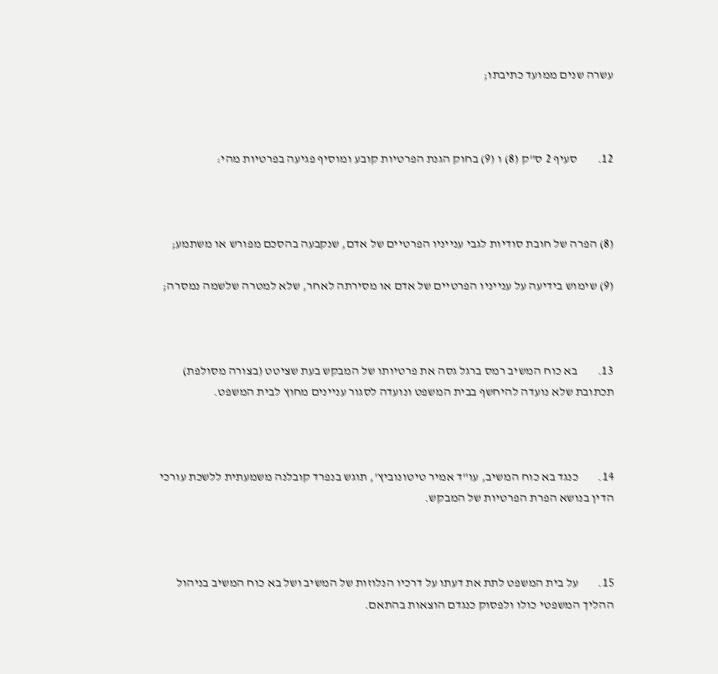עשרה שנים ממועד כתיבתו;



12.        סעיף 2 ס"ק (8) ו (9) בחוק הגנת הפרטיות קובע ומוסיף פגיעה בפרטיות מהי:



(8) הפרה של חובת סודיות לגבי ענייניו הפרטיים של אדם, שנקבעה בהסכם מפורש או משתמע;

(9) שימוש בידיעה על ענייניו הפרטיים של אדם או מסירתה לאחר, שלא למטרה שלשמה נמסרה;



13.        בא כוח המשיב רמס ברגל גסה את פרטיותו של המבקש בעת שציטט (בצורה מסולפת) תכתובת שלא נועדה להיחשף בבית המשפט ונועדה לסגור עניינים מחוץ לבית המשפט.



14.        כנגד בא כוח המשיב, עו"ד אמיר טיטונוביץ', תוגש בנפרד קובלנה משמעתית ללשכת עורכי הדין בנושא הפרת הפרטיות של המבקש.



15.        על בית המשפט לתת את דעתו על דרכיו הנלוזות של המשיב ושל בא כוח המשיב בניהול ההליך המשפטי כולו ולפסוק כנגדם הוצאות בהתאם.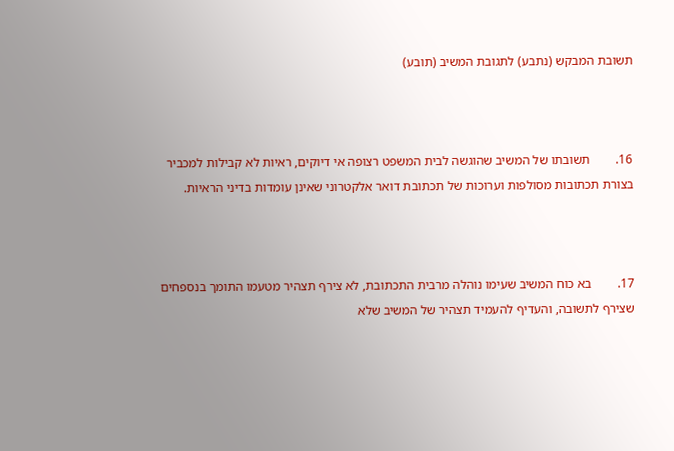תשובת המבקש (נתבע) לתגובת המשיב (תובע)



16.        תשובתו של המשיב שהוגשה לבית המשפט רצופה אי דיוקים, ראיות לא קבילות למכביר בצורת תכתובות מסולפות וערוכות של תכתובת דואר אלקטרוני שאינן עומדות בדיני הראיות.



17.        בא כוח המשיב שעימו נוהלה מרבית התכתובת, לא צירף תצהיר מטעמו התומך בנספחים שצירף לתשובה, והעדיף להעמיד תצהיר של המשיב שלא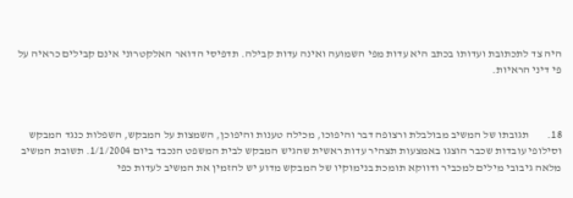היה צד לתכתובת ועדותו בכתב היא עדות מפי השמועה ואינה עדות קבילה. תדפיסי הדואר האלקטרוני אינם קבילים כראיה על פי דיני הראיות.



18.        תגובתו של המשיב מבולבלת ורצופה דבר והיפוכו, מכילה טענות והיפוכן, השמצות על המבקש, השפלות כנגד המבקש וסילופי עובדות שכבר הוצגו באמצעות תצהיר עדות ראשית שהגיש המבקש לבית המשפט הנכבד ביום 1/1/2004. תשובת המשיב מלאה גיבובי מילים למכביר ודווקא תומכת בנימוקיו של המבקש מדוע יש להזמין את המשיב לעדות כפי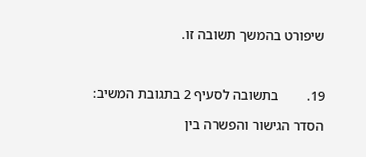שיפורט בהמשך תשובה זו.



19.        בתשובה לסעיף 2 בתגובת המשיב:

הסדר הגישור והפשרה בין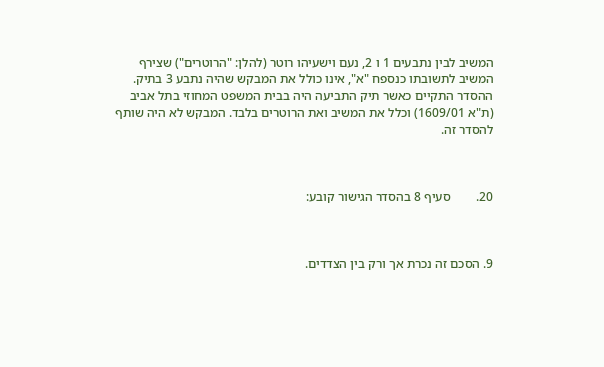המשיב לבין נתבעים 1 ו 2, נעם וישעיהו רוטר (להלן: "הרוטרים") שצירף המשיב לתשובתו כנספח "א", אינו כולל את המבקש שהיה נתבע 3 בתיק. ההסדר התקיים כאשר תיק התביעה היה בבית המשפט המחוזי בתל אביב (ת"א 1609/01) וכלל את המשיב ואת הרוטרים בלבד. המבקש לא היה שותף להסדר זה.



20.        סעיף 8 בהסדר הגישור קובע:



9. הסכם זה נכרת אך ורק בין הצדדים.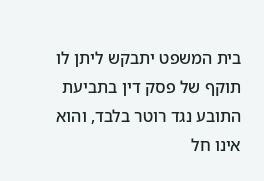בית המשפט יתבקש ליתן לו תוקף של פסק דין בתביעת התובע נגד רוטר בלבד, והוא אינו חל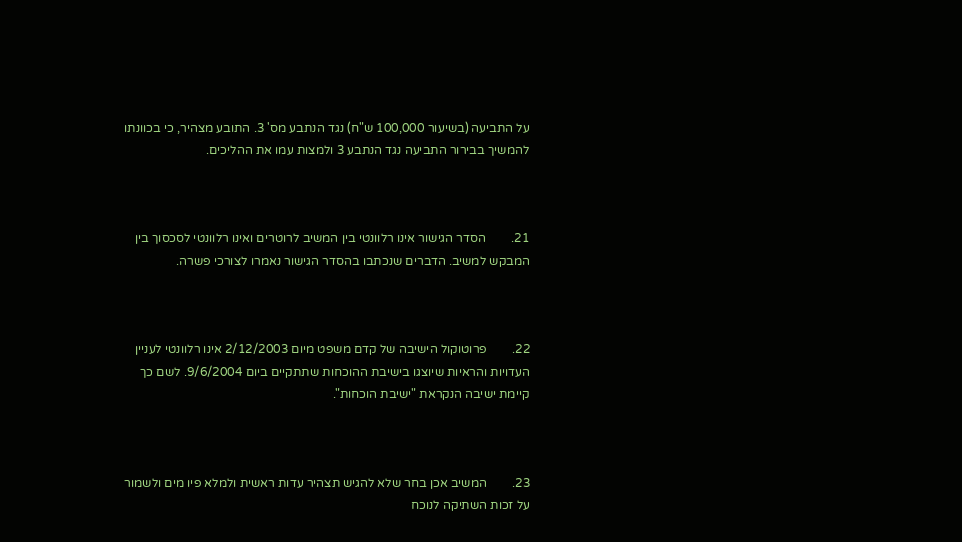על התביעה (בשיעור 100,000 ש"ח) נגד הנתבע מס' 3. התובע מצהיר, כי בכוונתו להמשיך בבירור התביעה נגד הנתבע 3 ולמצות עמו את ההליכים.



21.        הסדר הגישור אינו רלוונטי בין המשיב לרוטרים ואינו רלוונטי לסכסוך בין המבקש למשיב. הדברים שנכתבו בהסדר הגישור נאמרו לצורכי פשרה.



22.        פרוטוקול הישיבה של קדם משפט מיום 2/12/2003 אינו רלוונטי לעניין העדויות והראיות שיוצגו בישיבת ההוכחות שתתקיים ביום 9/6/2004. לשם כך קיימת ישיבה הנקראת "ישיבת הוכחות".



23.        המשיב אכן בחר שלא להגיש תצהיר עדות ראשית ולמלא פיו מים ולשמור על זכות השתיקה לנוכח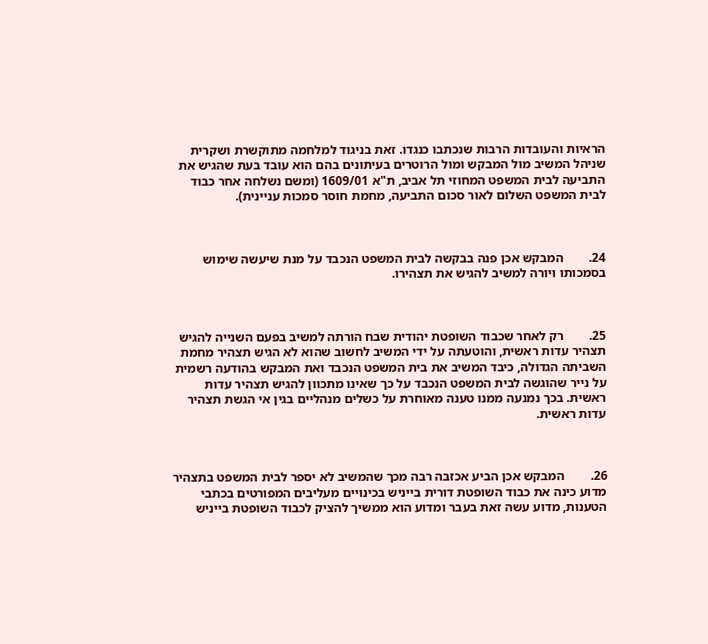הראיות והעובדות הרבות שנכתבו כנגדו. זאת בניגוד למלחמה מתוקשרת ושקרית שניהל המשיב מול המבקש ומול הרוטרים בעיתונים בהם הוא עובד בעת שהגיש את התביעה לבית המשפט המחוזי תל אביב, ת"א 1609/01 (ומשם נשלחה אחר כבוד לבית המשפט השלום לאור סכום התביעה, מחמת חוסר סמכות עניינית).



24.        המבקש אכן פנה בבקשה לבית המשפט הנכבד על מנת שיעשה שימוש בסמכותו ויורה למשיב להגיש את תצהירו.



25.        רק לאחר שכבוד השופטת יהודית שבח הורתה למשיב בפעם השנייה להגיש תצהיר עדות ראשית, והוטעתה על ידי המשיב לחשוב שהוא לא הגיש תצהיר מחמת השביתה הגדולה, כיבד המשיב את בית המשפט הנכבד ואת המבקש בהודעה רשמית על נייר שהוגשה לבית המשפט הנכבד על כך שאינו מתכוון להגיש תצהיר עדות ראשית. בכך נמנעה ממנו טענה מאוחרת על כשלים מנהליים בגין אי הגשת תצהיר עדות ראשית.



26.        המבקש אכן הביע אכזבה רבה מכך שהמשיב לא יספר לבית המשפט בתצהיר מדוע כינה את כבוד השופטת דורית בייניש בכינויים מעליבים המפורטים בכתבי הטענות, מדוע עשה זאת בעבר ומדוע הוא ממשיך להציק לכבוד השופטת בייניש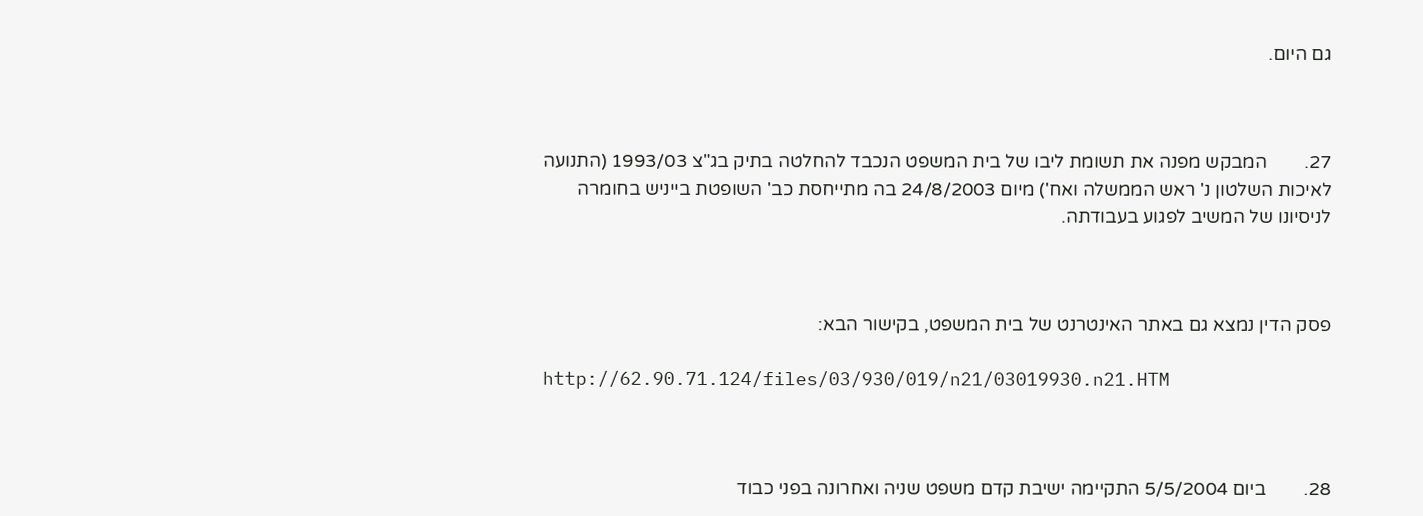גם היום.



27.        המבקש מפנה את תשומת ליבו של בית המשפט הנכבד להחלטה בתיק בג"צ 1993/03 (התנועה לאיכות השלטון נ' ראש הממשלה ואח') מיום 24/8/2003 בה מתייחסת כב' השופטת בייניש בחומרה לניסיונו של המשיב לפגוע בעבודתה.



פסק הדין נמצא גם באתר האינטרנט של בית המשפט, בקישור הבא:

http://62.90.71.124/files/03/930/019/n21/03019930.n21.HTM



28.        ביום 5/5/2004 התקיימה ישיבת קדם משפט שניה ואחרונה בפני כבוד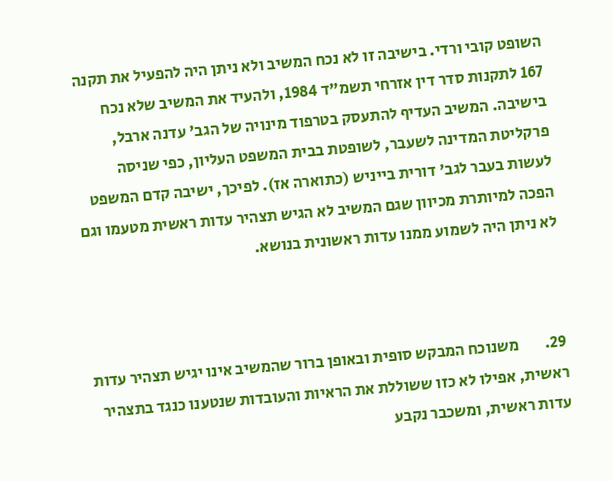השופט קובי ורדי. בישיבה זו לא נכח המשיב ולא ניתן היה להפעיל את תקנה 167 לתקנות סדר דין אזרחי תשמ"ד 1984, ולהעיד את המשיב שלא נכח בישיבה. המשיב העדיף להתעסק בטרפוד מינויה של הגב' עדנה ארבל, פרקליטת המדינה לשעבר, לשופטת בבית המשפט העליון, כפי שניסה לעשות בעבר לגב' דורית בייניש (כתוארה אז). לפיכך, ישיבה קדם המשפט הפכה למיותרת מכיוון שגם המשיב לא הגיש תצהיר עדות ראשית מטעמו וגם לא ניתן היה לשמוע ממנו עדות ראשונית בנושא.



29.        משנוכח המבקש סופית ובאופן ברור שהמשיב אינו יגיש תצהיר עדות ראשית, אפילו לא כזו ששוללת את הראיות והעובדות שנטענו כנגד בתצהיר עדות ראשית, ומשכבר נקבע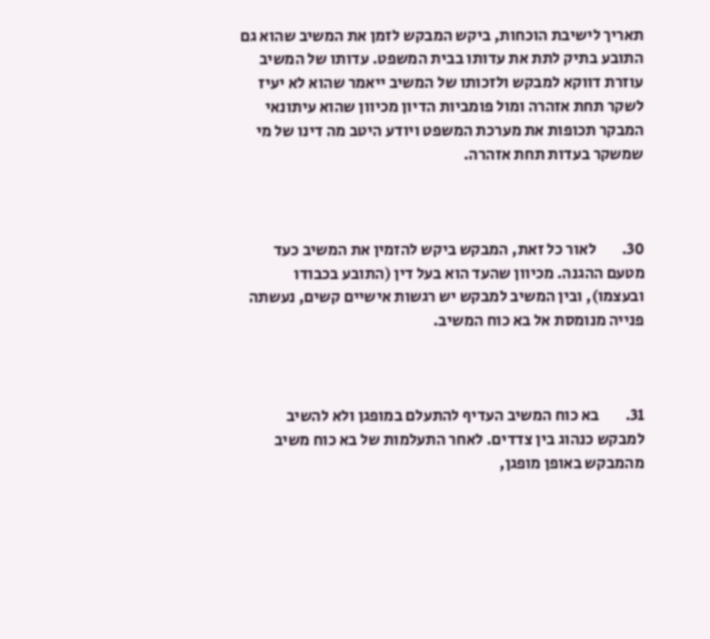תאריך לישיבת הוכחות, ביקש המבקש לזמן את המשיב שהוא גם התובע בתיק לתת את עדותו בבית המשפט. עדותו של המשיב עוזרת דווקא למבקש ולזכותו של המשיב ייאמר שהוא לא יעיז לשקר תחת אזהרה ומול פומביות הדיון מכיוון שהוא עיתונאי המבקר תכופות את מערכת המשפט ויודע היטב מה דינו של מי שמשקר בעדות תחת אזהרה.



30.        לאור כל זאת, המבקש ביקש להזמין את המשיב כעד מטעם ההגנה. מכיוון שהעד הוא בעל דין (התובע בכבודו ובעצמו), ובין המשיב למבקש יש רגשות אישיים קשים, נעשתה פנייה מנומסת אל בא כוח המשיב.



31.        בא כוח המשיב העדיף להתעלם במופגן ולא להשיב למבקש כנהוג בין צדדים. לאחר התעלמות של בא כוח משיב מהמבקש באופן מופגן,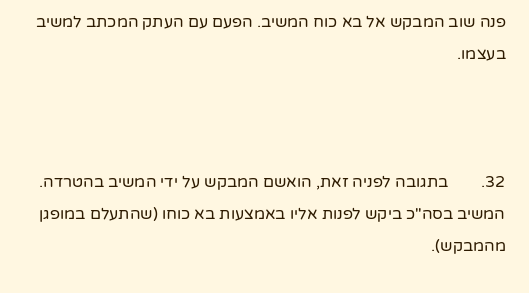פנה שוב המבקש אל בא כוח המשיב. הפעם עם העתק המכתב למשיב בעצמו.



32.        בתגובה לפניה זאת, הואשם המבקש על ידי המשיב בהטרדה. המשיב בסה"כ ביקש לפנות אליו באמצעות בא כוחו (שהתעלם במופגן מהמבקש).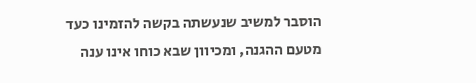הוסבר למשיב שנעשתה בקשה להזמינו כעד מטעם ההגנה, ומכיוון שבא כוחו אינו ענה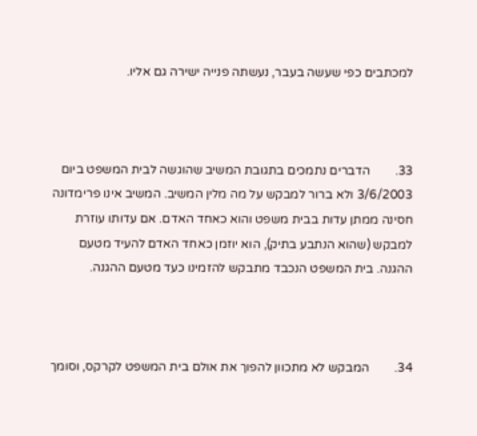למכתבים כפי שעשה בעבר, נעשתה פנייה ישירה גם אליו.



33.        הדברים נתמכים בתגובת המשיב שהוגשה לבית המשפט ביום 3/6/2003 ולא ברור למבקש על מה מלין המשיב. המשיב אינו פרימדונה חסינה ממתן עדות בבית משפט והוא כאחד האדם. אם עדותו עוזרת למבקש (שהוא הנתבע בתיק), הוא יוזמן כאחד האדם להעיד מטעם ההגנה. בית המשפט הנכבד מתבקש להזמינו כעד מטעם ההגנה.



34.        המבקש לא מתכוון להפוך את אולם בית המשפט לקרקס, וסומך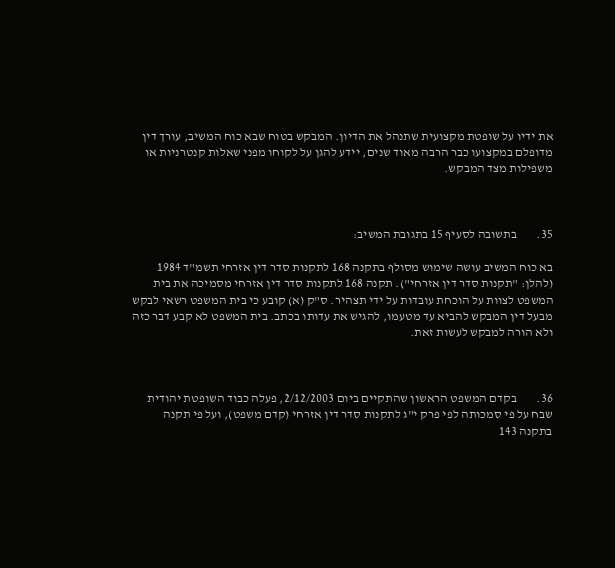את ידיו על שופטת מקצועית שתנהל את הדיון. המבקש בטוח שבא כוח המשיב, עורך דין מדופלם במקצועו כבר הרבה מאוד שנים, יידע להגן על לקוחו מפני שאלות קנטרניות או משפילות מצד המבקש.



35.        בתשובה לסעיף 15 בתגובת המשיב:

בא כוח המשיב עושה שימוש מסולף בתקנה 168 לתקנות סדר דין אזרחי תשמ"ד 1984 (להלן: "תקנות סדר דין אזרחי"). תקנה 168 לתקנות סדר דין אזרחי מסמיכה את בית המשפט לצוות על הוכחת עובדות על ידי תצהיר. ס"ק (א) קובע כי בית המשפט רשאי לבקש מבעל דין המבקש להביא עד מטעמו, להגיש את עדותו בכתב. בית המשפט לא קבע דבר כזה ולא הורה למבקש לעשות זאת.



36.        בקדם המשפט הראשון שהתקיים ביום 2/12/2003, פעלה כבוד השופטת יהודית שבח על פי סמכותה לפי פרק י"ג לתקנות סדר דין אזרחי (קדם משפט), ועל פי תקנה בתקנה 143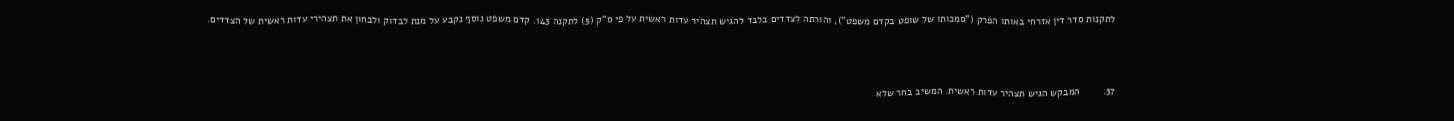לתקנות סדר דין אזרחי באותו הפרק ("סמכותו של שופט בקדם משפט"), והורתה לצדדים בלבד להגיש תצהיר עדות ראשית על פי ס"ק (5) לתקנה 143. קדם משפט נוסף נקבע על מנת לבדוק ולבחון את תצהירי עדות ראשית של הצדדים.



37.        המבקש הגיש תצהיר עדות ראשית. המשיב בחר שלא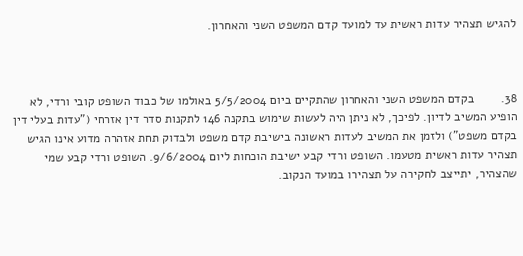להגיש תצהיר עדות ראשית עד למועד קדם המשפט השני והאחרון.



38.        בקדם המשפט השני והאחרון שהתקיים ביום 5/5/2004 באולמו של כבוד השופט קובי ורדי, לא הופיע המשיב לדיון. לפיכך, לא ניתן היה לעשות שימוש בתקנה 146 לתקנות סדר דין אזרחי ("עדות בעלי דין בקדם משפט") ולזמן את המשיב לעדות ראשונה בישיבת קדם משפט ולבדוק תחת אזהרה מדוע אינו הגיש תצהיר עדות ראשית מטעמו. השופט ורדי קבע ישיבת הוכחות ליום 9/6/2004. השופט ורדי קבע שמי שהצהיר, יתייצב לחקירה על תצהירו במועד הנקוב.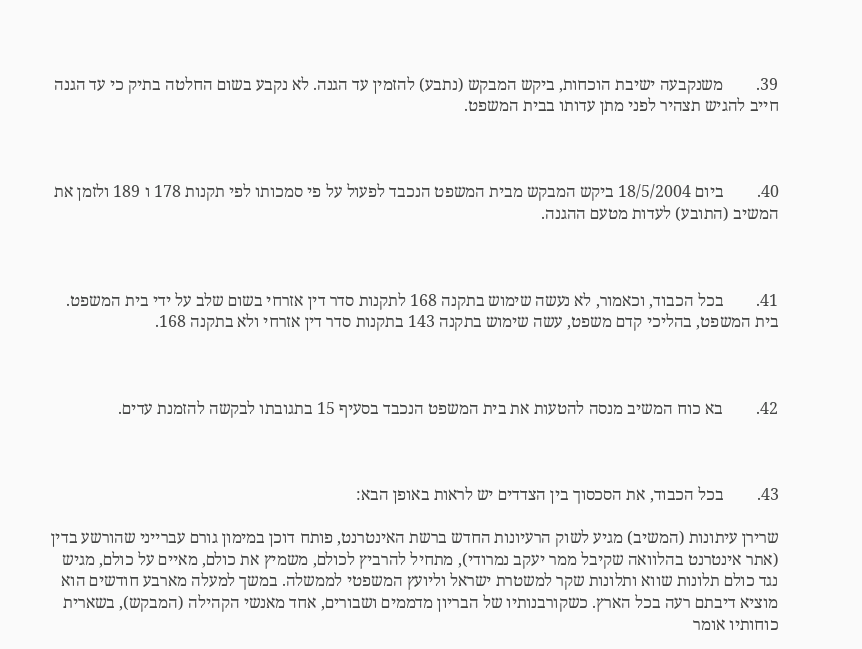39.        משנקבעה ישיבת הוכחות, ביקש המבקש (נתבע) להזמין עד הגנה. לא נקבע בשום החלטה בתיק כי עד הגנה חייב להגיש תצהיר לפני מתן עדותו בבית המשפט.



40.        ביום 18/5/2004 ביקש המבקש מבית המשפט הנכבד לפעול על פי סמכותו לפי תקנות 178 ו 189 ולזמן את המשיב (התובע) לעדות מטעם ההגנה.



41.        בכל הכבוד, וכאמור, לא נעשה שימוש בתקנה 168 לתקנות סדר דין אזרחי בשום שלב על ידי בית המשפט. בית המשפט, בהליכי קדם משפט, עשה שימוש בתקנה 143 בתקנות סדר דין אזרחי ולא בתקנה 168.



42.        בא כוח המשיב מנסה להטעות את בית המשפט הנכבד בסעיף 15 בתגובתו לבקשה להזמנת עדים.



43.        בכל הכבוד, את הסכסוך בין הצדדים יש לראות באופן הבא:

שרירן עיתונות (המשיב) מגיע לשוק הרעיונות החדש ברשת האינטרנט, פותח דוכן במימון גורם עברייני שהורשע בדין (אתר אינטרנט בהלוואה שקיבל ממר יעקב נמרודי), מתחיל להרביץ לכולם, משמיץ את כולם, מאיים על כולם, מגיש נגד כולם תלונות שווא ותלונות שקר למשטרת ישראל וליועץ המשפטי לממשלה. במשך למעלה מארבע חודשים הוא מוציא דיבתם רעה בכל הארץ. כשקורבנותיו של הבריון מדממים ושבורים, אחד מאנשי הקהילה (המבקש), בשארית כוחותיו אומר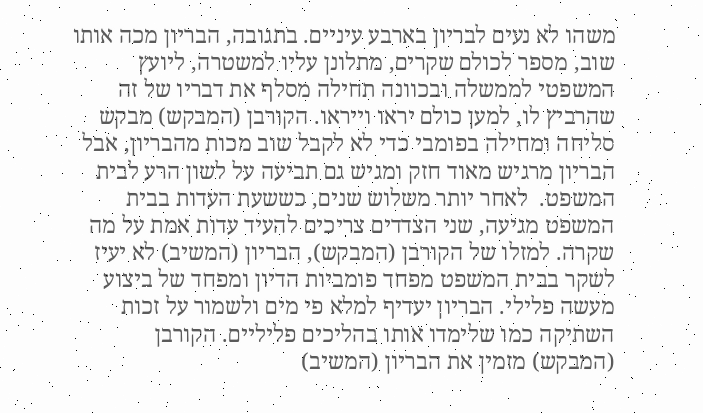משהו לא נעים לבריון בארבע עיניים. בתגובה, הבריון מכה אותו שוב, מספר לכולם שקרים, מתלונן עליו למשטרה, ליועץ המשפטי לממשלה ובכוונה תחילה מסלף את דבריו של זה שהרביץ לו, למען כולם יראו וייראו. הקורבן (המבקש) מבקש סליחה ומחילה בפומבי כדי לא לקבל שוב מכות מהבריון, אבל הבריון מרגיש מאוד חזק ומגיש גם תביעה על לשון הרע לבית המשפט.  לאחר יותר משלוש שנים, כששעת העדות בבית המשפט מגיעה, שני הצדדים צריכים להעיד עדות אמת על מה שקרה. למזלו של הקורבן (המבקש), הבריון (המשיב) לא יעיז לשקר בבית המשפט מפחד פומביות הדיון ומפחד של ביצוע מעשה פלילי. הבריון יעדיף למלא פי מים ולשמור על זכות השתיקה כמו שלימדו אותו בהליכים פליליים. הקורבן (המבקש) מזמין את הבריון (המשיב)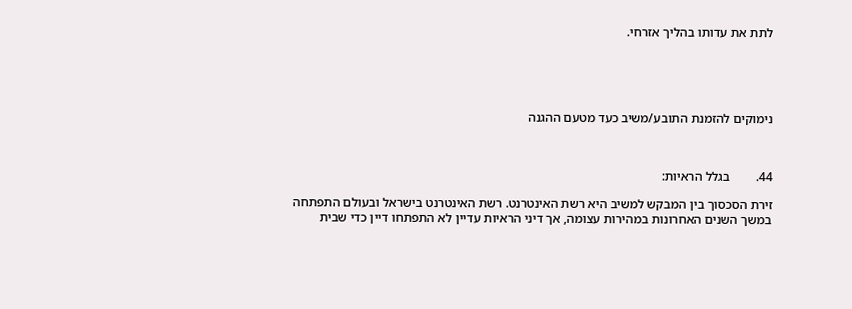לתת את עדותו בהליך אזרחי.





נימוקים להזמנת התובע/משיב כעד מטעם ההגנה



44.        בגלל הראיות:

זירת הסכסוך בין המבקש למשיב היא רשת האינטרנט. רשת האינטרנט בישראל ובעולם התפתחה במשך השנים האחרונות במהירות עצומה, אך דיני הראיות עדיין לא התפתחו דיין כדי שבית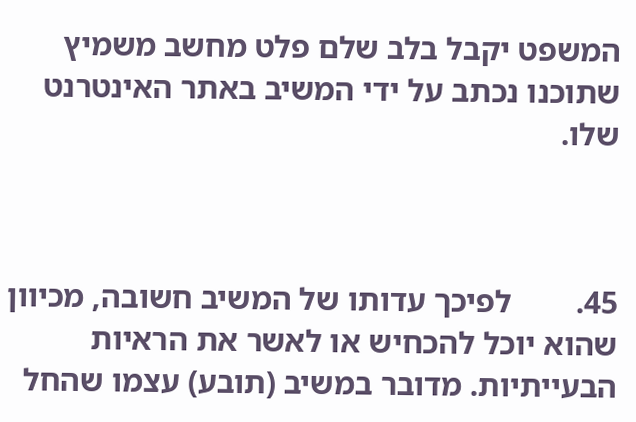המשפט יקבל בלב שלם פלט מחשב משמיץ שתוכנו נכתב על ידי המשיב באתר האינטרנט שלו.



45.        לפיכך עדותו של המשיב חשובה, מכיוון שהוא יוכל להכחיש או לאשר את הראיות הבעייתיות. מדובר במשיב (תובע) עצמו שהחל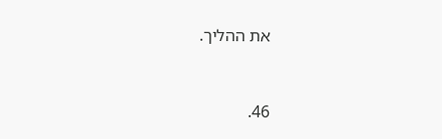את ההליך.



46.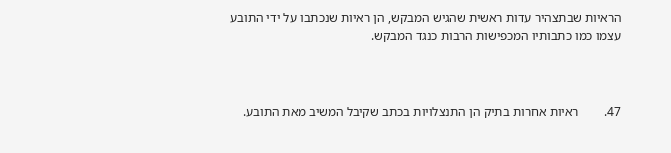הראיות שבתצהיר עדות ראשית שהגיש המבקש, הן ראיות שנכתבו על ידי התובע עצמו כמו כתבותיו המכפישות הרבות כנגד המבקש.



47.        ראיות אחרות בתיק הן התנצלויות בכתב שקיבל המשיב מאת התובע.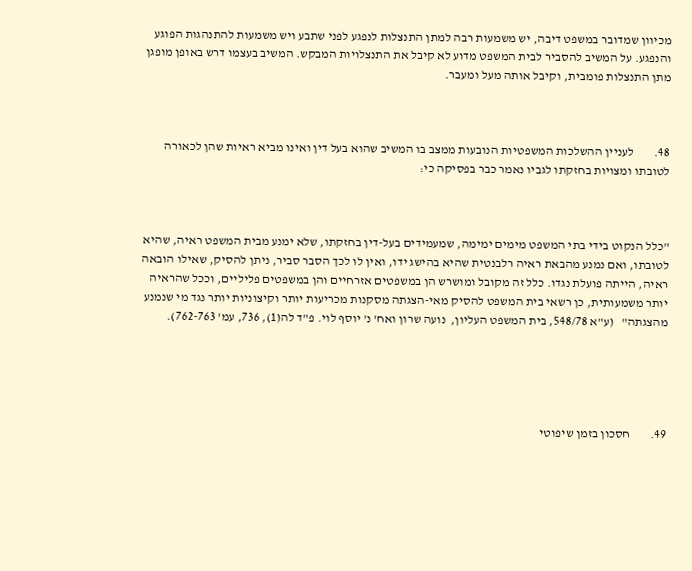מכיוון שמדובר במשפט דיבה, יש משמעות רבה למתן התנצלות לנפגע לפני שתבע ויש משמעות להתנהגות הפוגע והנפגע. על המשיב להסביר לבית המשפט מדוע לא קיבל את התנצלויות המבקש. המשיב בעצמו דרש באופן מופגן מתן התנצלות פומבית, וקיבל אותה מעל ומעבר.



48.        לעניין ההשלכות המשפטיות הנובעות ממצב בו המשיב שהוא בעל דין ואינו מביא ראיות שהן לכאורה לטובתו ומצויות בחזקתו לגביו נאמר כבר בפסיקה כי:



"כלל הנקוט בידי בתי המשפט מימים ימימה, שמעמידים בעל-דין בחזקתו, שלא ימנע מבית המשפט ראיה, שהיא לטובתו, ואם נמנע מהבאת ראיה רלבנטית שהיא בהישג ידו, ואין לו לכך הסבר סביר, ניתן להסיק, שאילו הובאה ראיה, הייתה פועלת נגדו. כלל זה מקובל ומושרש הן במשפטים אזרחיים והן במשפטים פליליים, וככל שהראיה יותר משמעותית, כן רשאי בית המשפט להסיק מאי-הצגתה מסקנות מכריעות יותר וקיצוניות יותר נגד מי שנמנע מהצגתה"   (ע"א 548/78, בית המשפט העליון,  נועה שרון ואח' נ' יוסף לוי. פ"ד לה(1), 736, עמ' 762-763).





49.        חסכון בזמן שיפוטי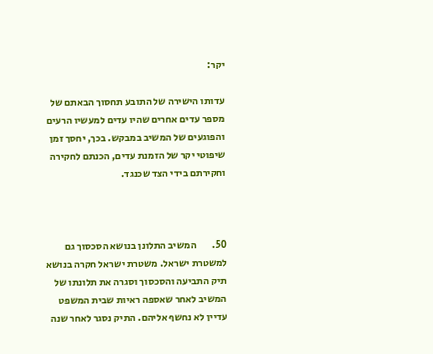יקר:

עדותו הישירה של התובע תחסוך הבאתם של מספר עדים אחרים שהיו עדים למעשיו הרעים והפוגעים של המשיב במבקש. בכך, יחסך זמן שיפוטי יקר של הזמנת עדים, הכנתם לחקירה וחקירתם בידי הצד שכנגד.



50.        המשיב התלונן בנושא הסכסוך גם למשטרת ישראל. משטרת ישראל חקרה בנושא תיק התביעה והסכסוך וסגרה את תלונתו של המשיב לאחר שאספה ראיות שבית המשפט עדיין לא נחשף אליהם. התיק נסגר לאחר שנה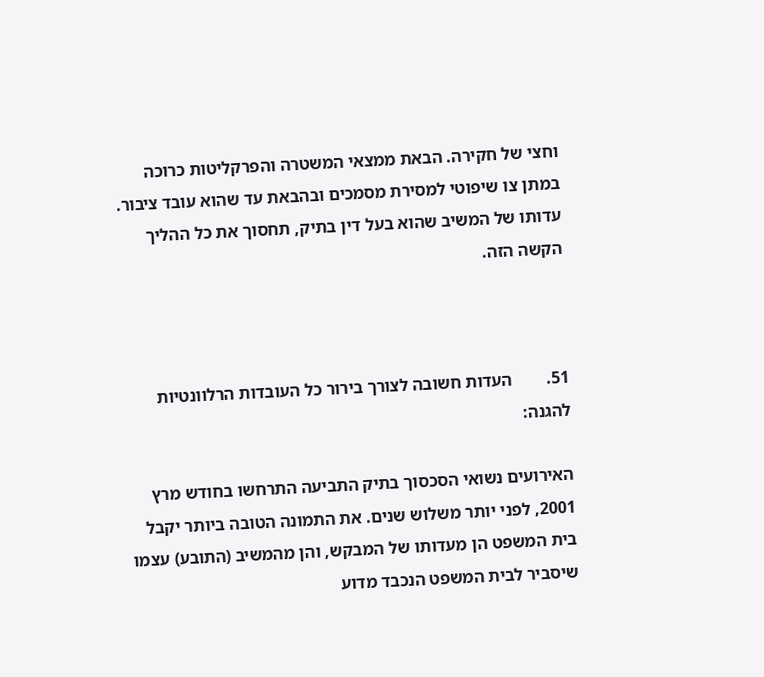וחצי של חקירה. הבאת ממצאי המשטרה והפרקליטות כרוכה במתן צו שיפוטי למסירת מסמכים ובהבאת עד שהוא עובד ציבור. עדותו של המשיב שהוא בעל דין בתיק, תחסוך את כל ההליך הקשה הזה.



51.        העדות חשובה לצורך בירור כל העובדות הרלוונטיות להגנה:

האירועים נשואי הסכסוך בתיק התביעה התרחשו בחודש מרץ 2001, לפני יותר משלוש שנים. את התמונה הטובה ביותר יקבל בית המשפט הן מעדותו של המבקש, והן מהמשיב (התובע) עצמו שיסביר לבית המשפט הנכבד מדוע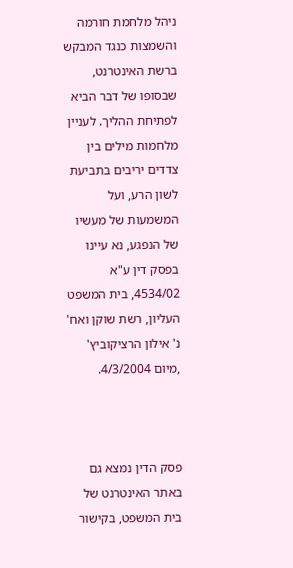ניהל מלחמת חורמה והשמצות כנגד המבקש ברשת האינטרנט, שבסופו של דבר הביא לפתיחת ההליך. לעניין מלחמות מילים בין צדדים יריבים בתביעת לשון הרע, ועל המשמעות של מעשיו של הנפגע, נא עיינו בפסק דין ע"א 4534/02, בית המשפט העליון, רשת שוקן ואח' נ' אילון הרציקוביץ' ,מיום 4/3/2004.



פסק הדין נמצא גם באתר האינטרנט של בית המשפט, בקישור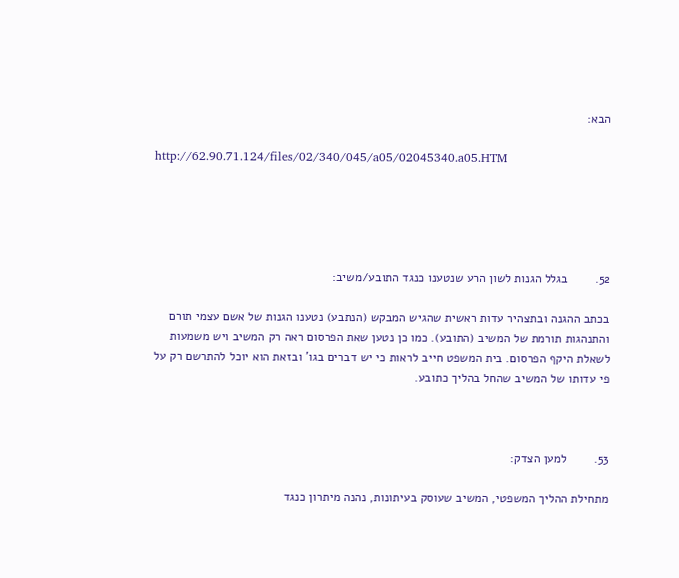הבא:

http://62.90.71.124/files/02/340/045/a05/02045340.a05.HTM





52.        בגלל הגנות לשון הרע שנטענו כנגד התובע/משיב:

בכתב ההגנה ובתצהיר עדות ראשית שהגיש המבקש (הנתבע) נטענו הגנות של אשם עצמי תורם והתנהגות תורמת של המשיב (התובע). כמו כן נטען שאת הפרסום ראה רק המשיב ויש משמעות לשאלת היקף הפרסום. בית המשפט חייב לראות כי יש דברים בגו' ובזאת הוא יוכל להתרשם רק על פי עדותו של המשיב שהחל בהליך כתובע.



53.        למען הצדק:

מתחילת ההליך המשפטי, המשיב שעוסק בעיתונות, נהנה מיתרון כנגד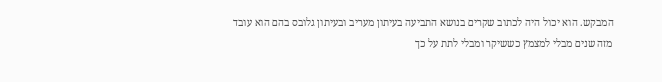המבקש. הוא יכול היה לכתוב שקרים בנושא התביעה בעיתון מעריב ובעיתון גלובס בהם הוא עובד מזה שנים מבלי למצמץ כששיקר ומבלי לתת על כך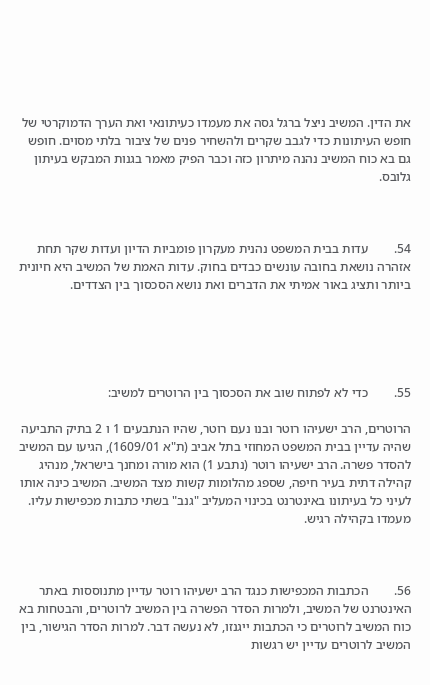את הדין. המשיב ניצל ברגל גסה את מעמדו כעיתונאי ואת הערך הדמוקרטי של חופש העיתונות כדי לגבב שקרים ולהשחיר פנים של ציבור בלתי מסוים. חופש גם בא כוח המשיב נהנה מיתרון כזה וכבר הפיק מאמר בגנות המבקש בעיתון גלובס.



54.        עדות בבית המשפט נהנית מעקרון פומביות הדיון ועדות שקר תחת אזהרה נושאת בחובה עונשים כבדים בחוק. עדות האמת של המשיב היא חיונית ביותר ותציג באור אמיתי את הדברים ואת נושא הסכסוך בין הצדדים.





55.        כדי לא לפתוח שוב את הסכסוך בין הרוטרים למשיב:

הרוטרים, הרב ישעיהו רוטר ובנו נעם רוטר, שהיו הנתבעים 1 ו 2 בתיק התביעה שהיה עדיין בבית המשפט המחוזי בתל אביב (ת"א 1609/01), הגיעו עם המשיב להסדר פשרה. הרב ישעיהו רוטר (נתבע 1) הוא מורה ומחנך בישראל, מנהיג קהילה דתית בעיר חיפה, שספג מהלומות קשות מצד המשיב. המשיב כינה אותו לעיני כל בעיתונו באינטרנט בכינוי המעליב "גנב" בשתי כתבות מכפישות עליו. מעמדו בקהילה רגיש.



56.        הכתבות המכפישות כנגד הרב ישעיהו רוטר עדיין מתנוססות באתר האינטרנט של המשיב, ולמרות הסדר הפשרה בין המשיב לרוטרים, והבטחות בא כוח המשיב לרוטרים כי הכתבות ייגנזו, לא נעשה דבר. למרות הסדר הגישור, בין המשיב לרוטרים עדיין יש רגשות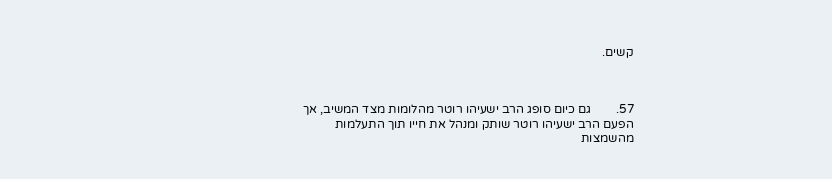קשים.



57.        גם כיום סופג הרב ישעיהו רוטר מהלומות מצד המשיב, אך הפעם הרב ישעיהו רוטר שותק ומנהל את חייו תוך התעלמות מהשמצות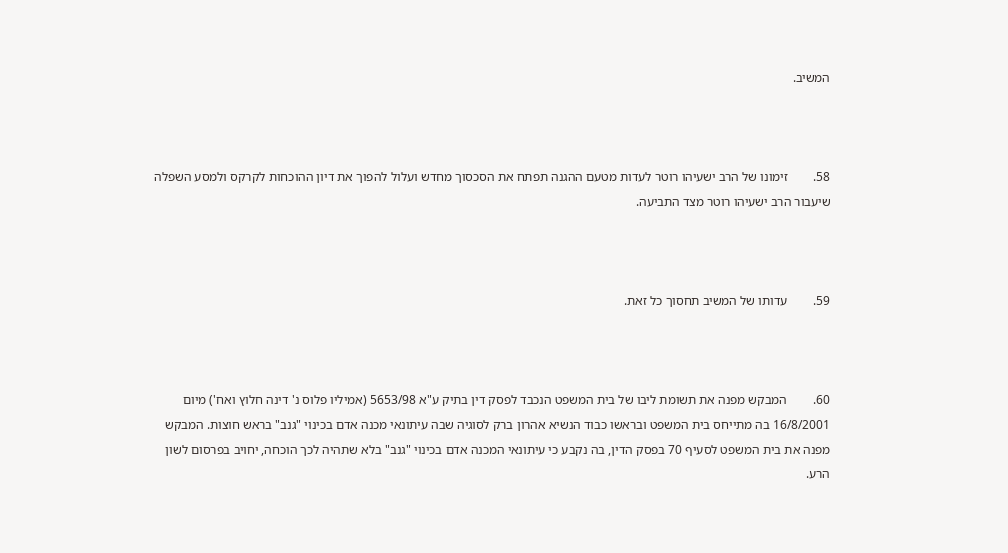המשיב.



58.        זימונו של הרב ישעיהו רוטר לעדות מטעם ההגנה תפתח את הסכסוך מחדש ועלול להפוך את דיון ההוכחות לקרקס ולמסע השפלה שיעבור הרב ישעיהו רוטר מצד התביעה.



59.        עדותו של המשיב תחסוך כל זאת.



60.        המבקש מפנה את תשומת ליבו של בית המשפט הנכבד לפסק דין בתיק ע"א 5653/98 (אמיליו פלוס נ' דינה חלוץ ואח') מיום 16/8/2001 בה מתייחס בית המשפט ובראשו כבוד הנשיא אהרון ברק לסוגיה שבה עיתונאי מכנה אדם בכינוי "גנב" בראש חוצות. המבקש מפנה את בית המשפט לסעיף 70 בפסק הדין, בה נקבע כי עיתונאי המכנה אדם בכינוי "גנב" בלא שתהיה לכך הוכחה, יחויב בפרסום לשון הרע.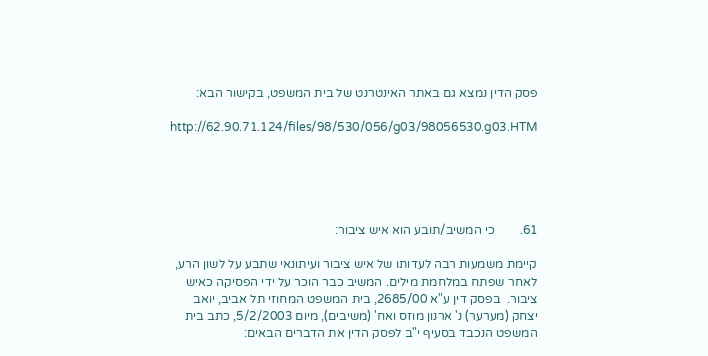פסק הדין נמצא גם באתר האינטרנט של בית המשפט, בקישור הבא:

http://62.90.71.124/files/98/530/056/g03/98056530.g03.HTM





61.        כי המשיב/תובע הוא איש ציבור:

קיימת משמעות רבה לעדותו של איש ציבור ועיתונאי שתבע על לשון הרע, לאחר שפתח במלחמת מילים. המשיב כבר הוכר על ידי הפסיקה כאיש ציבור.  בפסק דין ע"א 2685/00, בית המשפט המחוזי תל אביב, יואב יצחק (מערער) נ' ארנון מוזס ואח' (משיבים), מיום 5/2/2003, כתב בית המשפט הנכבד בסעיף י"ב לפסק הדין את הדברים הבאים: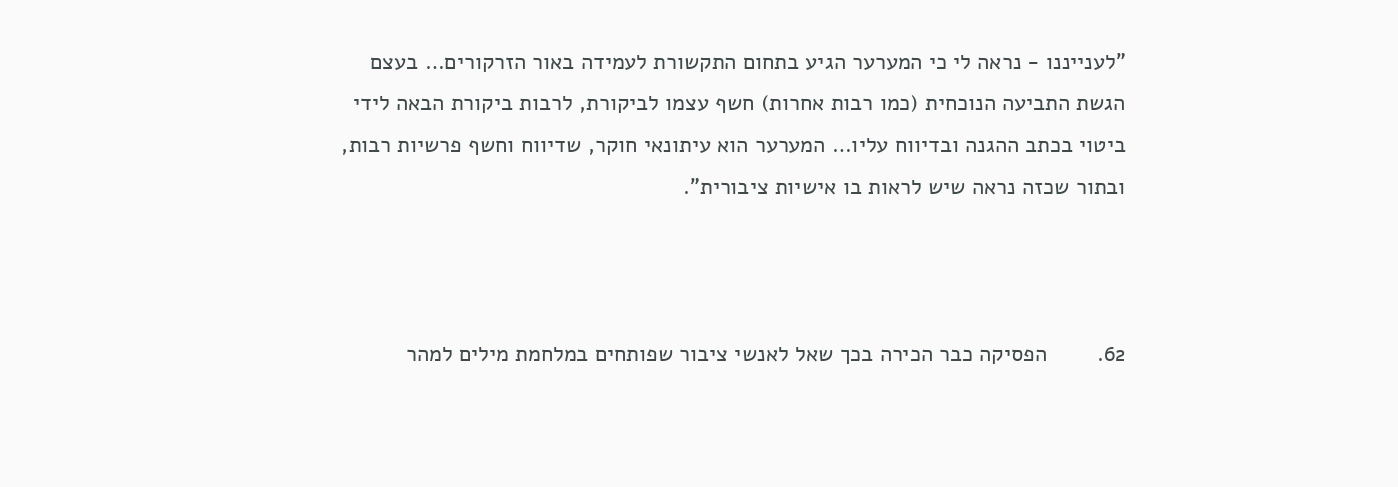"לענייננו - נראה לי כי המערער הגיע בתחום התקשורת לעמידה באור הזרקורים… בעצם הגשת התביעה הנוכחית (כמו רבות אחרות) חשף עצמו לביקורת, לרבות ביקורת הבאה לידי ביטוי בכתב ההגנה ובדיווח עליו… המערער הוא עיתונאי חוקר, שדיווח וחשף פרשיות רבות, ובתור שכזה נראה שיש לראות בו אישיות ציבורית".



62.        הפסיקה כבר הכירה בכך שאל לאנשי ציבור שפותחים במלחמת מילים למהר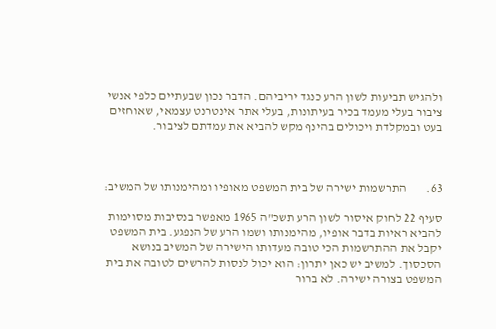ולהגיש תביעות לשון הרע כנגד יריביהם. הדבר נכון שבעתיים כלפי אנשי ציבור בעלי מעמד בכיר בעיתונות, בעלי אתר אינטרנט עצמאי, שאוחזים בעט ובמקלדת ויכולים בהינף מקש להביא את עמדתם לציבור.



63.        התרשמות ישירה של בית המשפט מאופיו ומהימנותו של המשיב:

סעיף 22 לחוק איסור לשון הרע תשכ"ה 1965 מאפשר בנסיבות מסוימות להביא ראיות בדבר אופיו, מהימנותו ושמו הרע של הנפגע. בית המשפט יקבל את ההתרשמות הכי טובה מעדותו הישירה של המשיב בנושא הסכסוך. למשיב יש כאן יתרון: הוא יכול לנסות להרשים לטובה את בית המשפט בצורה ישירה. לא ברור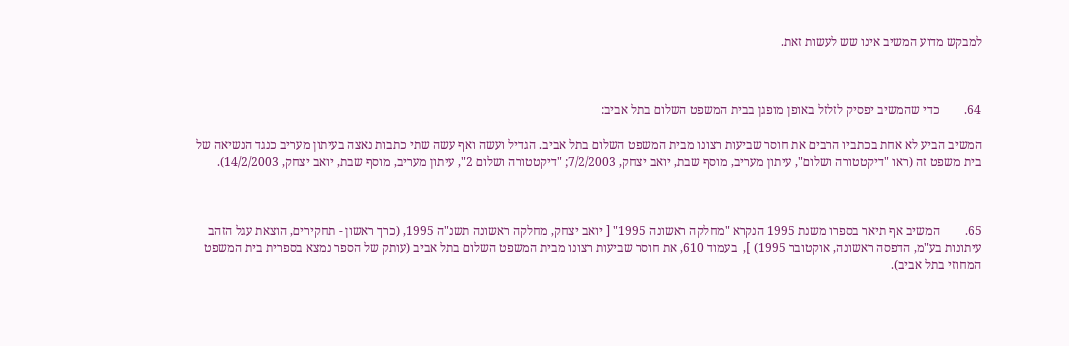למבקש מדוע המשיב אינו שש לעשות זאת.



64.        כדי שהמשיב יפסיק לזלזל באופן מופגן בבית המשפט השלום בתל אביב:

המשיב הביע לא אחת בכתביו הרבים את חוסר שביעות רצונו מבית המשפט השלום בתל אביב. הגדיל ועשה ואף עשה שתי כתבות נאצה בעיתון מעריב כנגד הנשיאה של בית משפט זה (ראו "דיקטטורה ושלום", עיתון מעריב, מוסף שבת, יואב יצחק, 7/2/2003; "דיקטטורה ושלום 2", עיתון מעריב, מוסף שבת, יואב יצחק, 14/2/2003).



65.        המשיב אף תיאר בספרו משנת 1995 הנקרא "מחלקה ראשונה 1995" [ יואב יצחק, מחלקה ראשונה תשנ"ה 1995, (כרך ראשון - תחקירים, הוצאת עגל הזהב עיתונות בע"מ, הדפסה ראשונה, אוקטובר 1995) ],  בעמוד 610, את חוסר שביעות רצונו מבית המשפט השלום בתל אביב (עותק של הספר נמצא בספרית בית המשפט המחוזי בתל אביב).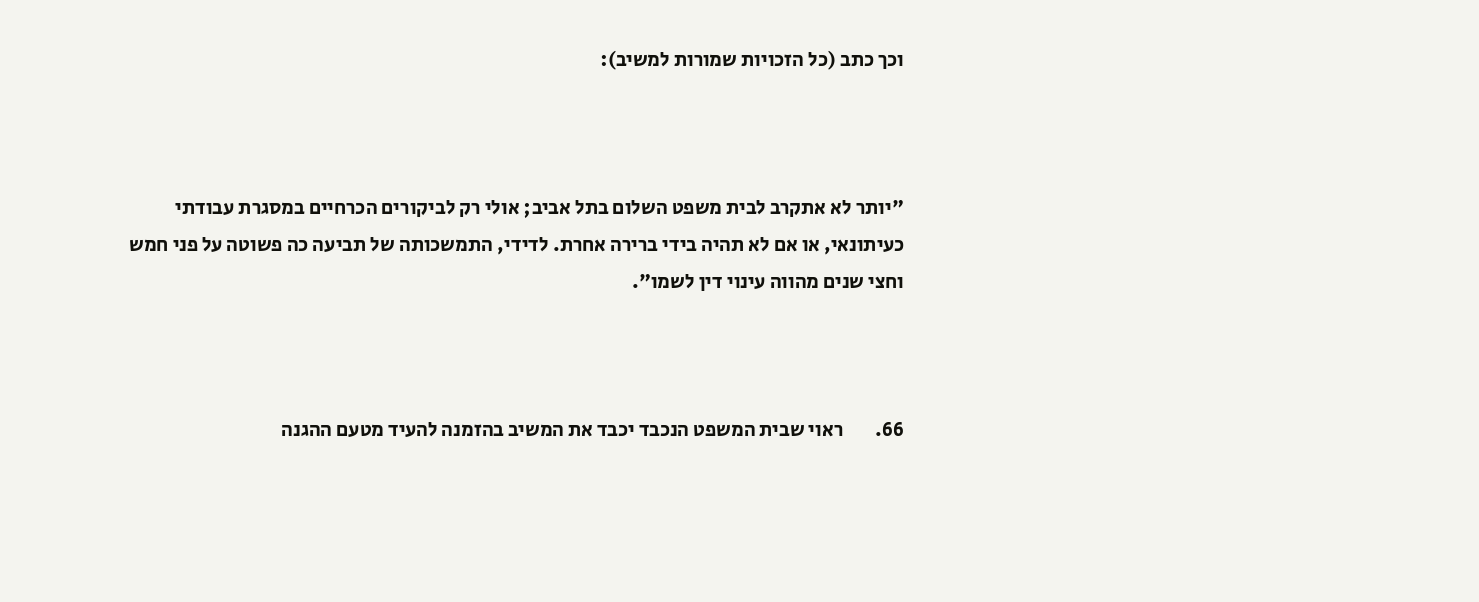וכך כתב (כל הזכויות שמורות למשיב):



"יותר לא אתקרב לבית משפט השלום בתל אביב; אולי רק לביקורים הכרחיים במסגרת עבודתי כעיתונאי, או אם לא תהיה בידי ברירה אחרת. לדידי, התמשכותה של תביעה כה פשוטה על פני חמש וחצי שנים מהווה עינוי דין לשמו".



66.        ראוי שבית המשפט הנכבד יכבד את המשיב בהזמנה להעיד מטעם ההגנה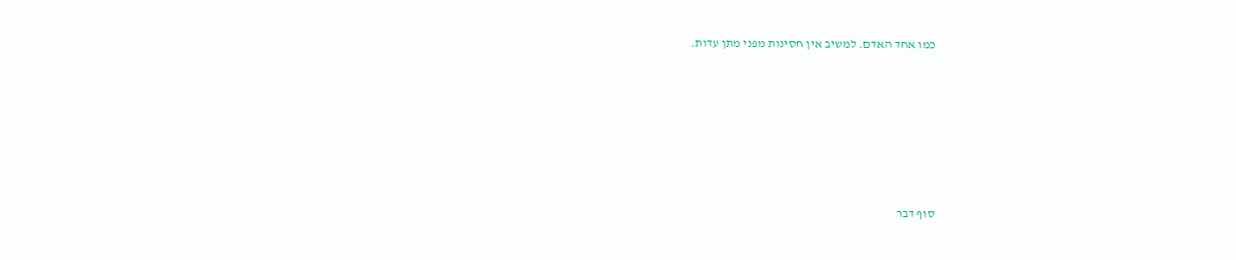כמו אחד האדם. למשיב אין חסינות מפני מתן עדות.







סוף דבר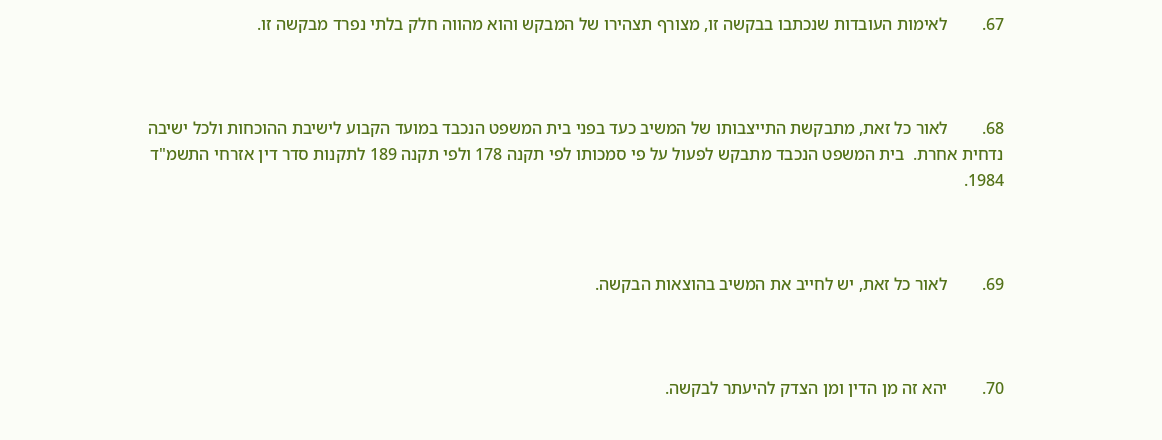67.        לאימות העובדות שנכתבו בבקשה זו, מצורף תצהירו של המבקש והוא מהווה חלק בלתי נפרד מבקשה זו.



68.        לאור כל זאת, מתבקשת התייצבותו של המשיב כעד בפני בית המשפט הנכבד במועד הקבוע לישיבת ההוכחות ולכל ישיבה נדחית אחרת.  בית המשפט הנכבד מתבקש לפעול על פי סמכותו לפי תקנה 178 ולפי תקנה 189 לתקנות סדר דין אזרחי התשמ"ד 1984.



69.        לאור כל זאת, יש לחייב את המשיב בהוצאות הבקשה.



70.        יהא זה מן הדין ומן הצדק להיעתר לבקשה.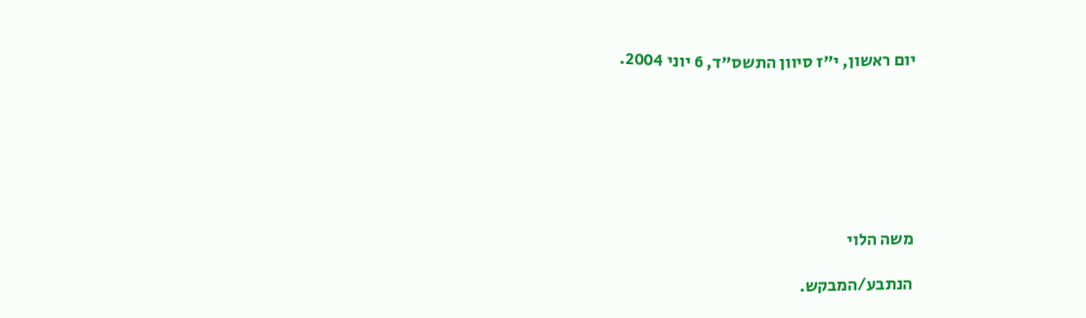יום ראשון, י"ז סיוון התשס"ד, 6 יוני 2004.







משה הלוי

הנתבע/המבקש.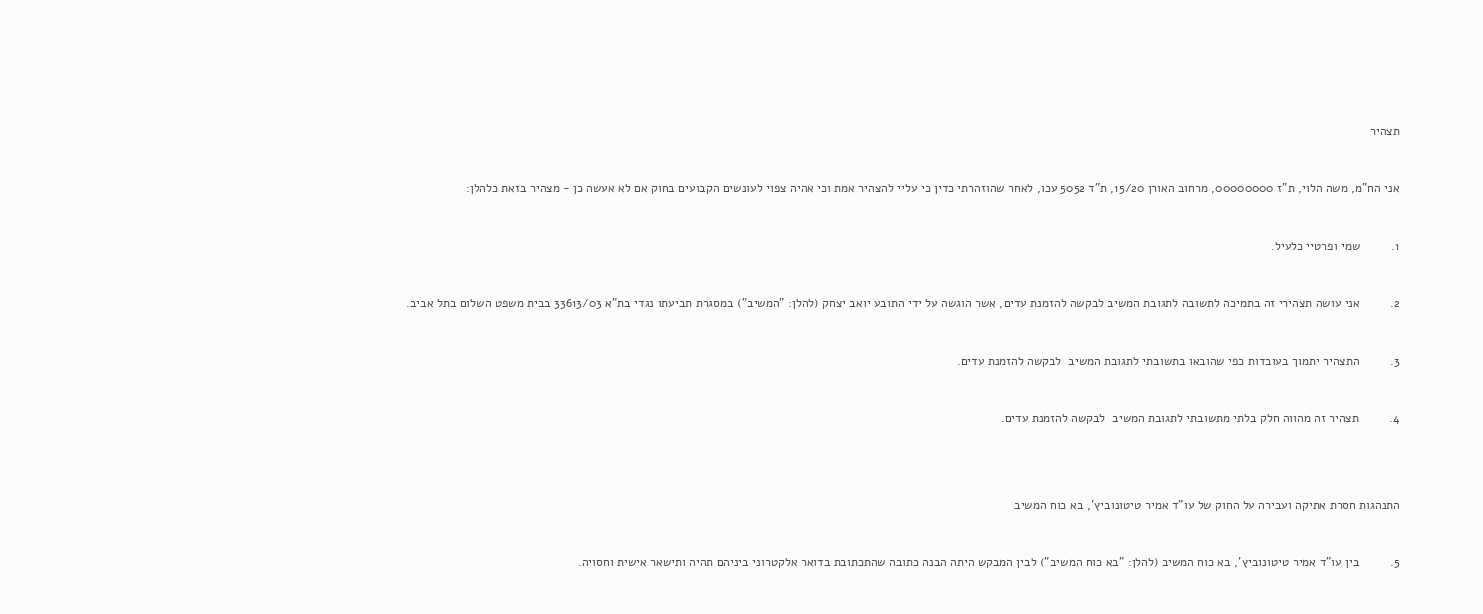תצהיר



אני הח"מ, משה הלוי, ת"ז 00000000, מרחוב האורן 15/20, ת"ד 5052 עכו, לאחר שהוזהרתי כדין כי עליי להצהיר אמת וכי אהיה צפוי לעונשים הקבועים בחוק אם לא אעשה כן - מצהיר בזאת כלהלן:



1.         שמי ופרטיי כלעיל.



2.         אני עושה תצהירי זה בתמיכה לתשובה לתגובת המשיב לבקשה להזמנת עדים, אשר הוגשה על ידי התובע יואב יצחק (להלן: "המשיב") במסגרת תביעתו נגדי בת"א 33613/03 בבית משפט השלום בתל אביב.



3.         התצהיר יתמוך בעובדות כפי שהובאו בתשובתי לתגובת המשיב  לבקשה להזמנת עדים.



4.         תצהיר זה מהווה חלק בלתי מתשובתי לתגובת המשיב  לבקשה להזמנת עדים.





התנהגות חסרת אתיקה ועבירה על החוק של עו"ד אמיר טיטונוביץ', בא כוח המשיב



5.         בין עו"ד אמיר טיטונוביץ', בא כוח המשיב (להלן: "בא כוח המשיב") לבין המבקש היתה הבנה כתובה שהתכתובת בדואר אלקטרוני ביניהם תהיה ותישאר אישית וחסויה.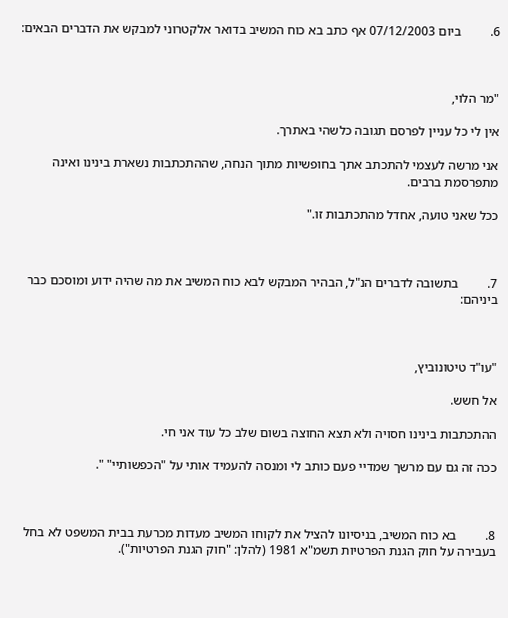6.         ביום 07/12/2003 אף כתב בא כוח המשיב בדואר אלקטרוני למבקש את הדברים הבאים:



"מר הלוי,

אין לי כל עניין לפרסם תגובה כלשהי באתרך.

אני מרשה לעצמי להתכתב אתך בחופשיות מתוך הנחה, שההתכתבות נשארת בינינו ואינה מתפרסמת ברבים.

ככל שאני טועה, אחדל מהתכתבות זו."



7.         בתשובה לדברים הנ"ל, הבהיר המבקש לבא כוח המשיב את מה שהיה ידוע ומוסכם כבר ביניהם:



"עו"ד טיטונוביץ,

אל חשש.

ההתכתבות בינינו חסויה ולא תצא החוצה בשום שלב כל עוד אני חי.

ככה זה גם עם מרשך שמדיי פעם כותב לי ומנסה להעמיד אותי על "הכפשותיי" ".



8.         בא כוח המשיב, בניסיונו להציל את לקוחו המשיב מעדות מכרעת בבית המשפט לא בחל בעבירה על חוק הגנת הפרטיות תשמ"א 1981 (להלן: "חוק הגנת הפרטיות").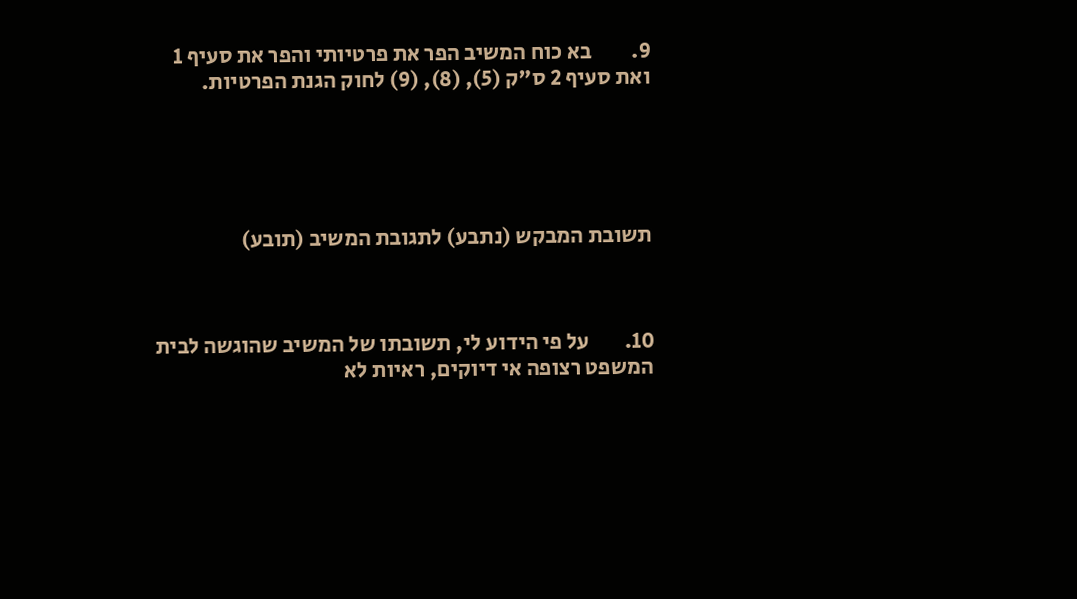9.         בא כוח המשיב הפר את פרטיותי והפר את סעיף 1 ואת סעיף 2 ס"ק (5), (8), (9) לחוק הגנת הפרטיות.





תשובת המבקש (נתבע) לתגובת המשיב (תובע)



10.        על פי הידוע לי, תשובתו של המשיב שהוגשה לבית המשפט רצופה אי דיוקים, ראיות לא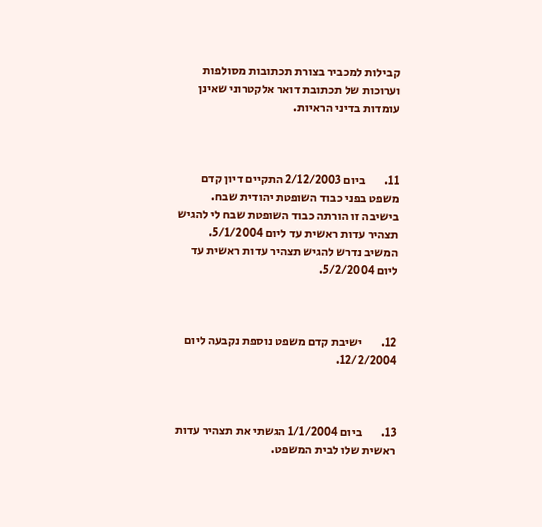קבילות למכביר בצורת תכתובות מסולפות וערוכות של תכתובת דואר אלקטרוני שאינן עומדות בדיני הראיות.



11.        ביום 2/12/2003 התקיים דיון קדם משפט בפני כבוד השופטת יהודית שבח. בישיבה זו הורתה כבוד השופטת שבח לי להגיש תצהיר עדות ראשית עד ליום 5/1/2004. המשיב נדרש להגיש תצהיר עדות ראשית עד ליום 5/2/2004.



12.        ישיבת קדם משפט נוספת נקבעה ליום 12/2/2004.



13.        ביום 1/1/2004 הגשתי את תצהיר עדות ראשית שלו לבית המשפט.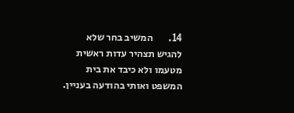14.        המשיב בחר שלא להגיש תצהיר עדות ראשית מטעמו ולא כיבד את בית המשפט ואותי בהודעה בעניין.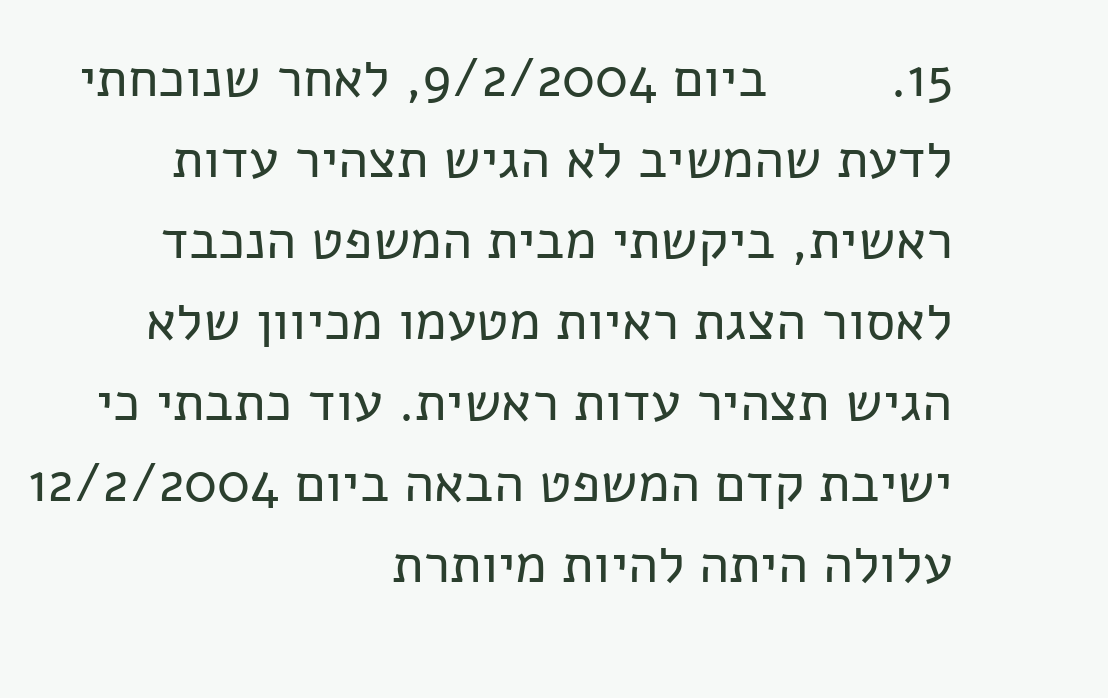15.        ביום 9/2/2004, לאחר שנוכחתי לדעת שהמשיב לא הגיש תצהיר עדות ראשית, ביקשתי מבית המשפט הנכבד לאסור הצגת ראיות מטעמו מכיוון שלא הגיש תצהיר עדות ראשית. עוד כתבתי כי ישיבת קדם המשפט הבאה ביום 12/2/2004 עלולה היתה להיות מיותרת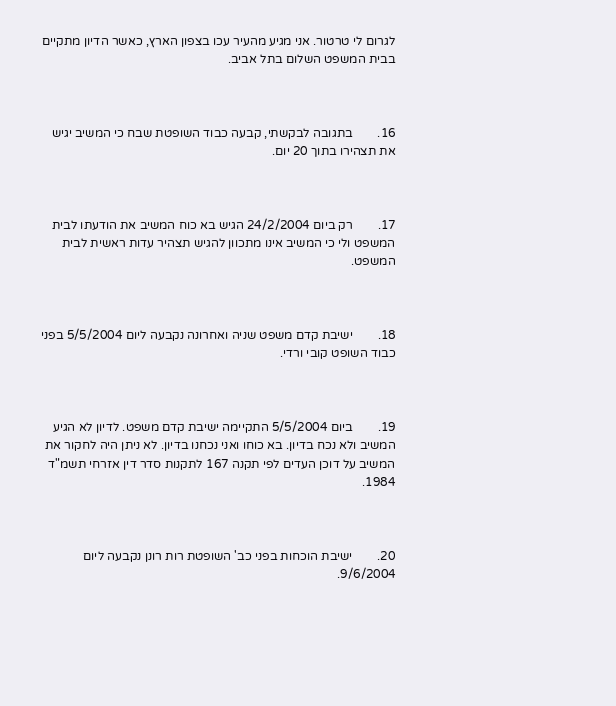לגרום לי טרטור. אני מגיע מהעיר עכו בצפון הארץ, כאשר הדיון מתקיים בבית המשפט השלום בתל אביב.



16.        בתגובה לבקשתי, קבעה כבוד השופטת שבח כי המשיב יגיש את תצהירו בתוך 20 יום.



17.        רק ביום 24/2/2004 הגיש בא כוח המשיב את הודעתו לבית המשפט ולי כי המשיב אינו מתכוון להגיש תצהיר עדות ראשית לבית המשפט.



18.        ישיבת קדם משפט שניה ואחרונה נקבעה ליום 5/5/2004 בפני כבוד השופט קובי ורדי.



19.        ביום 5/5/2004 התקיימה ישיבת קדם משפט. לדיון לא הגיע המשיב ולא נכח בדיון. בא כוחו ואני נכחנו בדיון. לא ניתן היה לחקור את המשיב על דוכן העדים לפי תקנה 167 לתקנות סדר דין אזרחי תשמ"ד 1984.



20.        ישיבת הוכחות בפני כב' השופטת רות רונן נקבעה ליום 9/6/2004.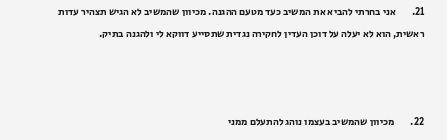21.        אני בחרתי להביא את המשיב כעד מטעם ההגנה. מכיוון שהמשיב לא הגיש תצהיר עדות ראשית, הוא לא יעלה על דוכן העדין לחקירה נגדית שתסייע דווקא לי ולהגנה בתיק.



22.        מכיוון שהמשיב בעצמו נוהג להתעלם ממני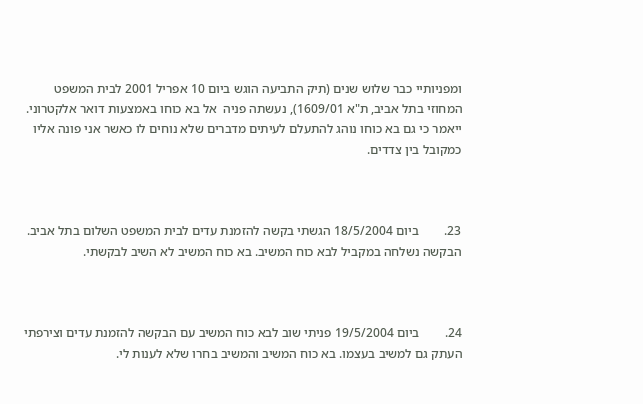ומפניותיי כבר שלוש שנים (תיק התביעה הוגש ביום 10 אפריל 2001 לבית המשפט המחוזי בתל אביב, ת"א 1609/01), נעשתה פניה  אל בא כוחו באמצעות דואר אלקטרוני. ייאמר כי גם בא כוחו נוהג להתעלם לעיתים מדברים שלא נוחים לו כאשר אני פונה אליו כמקובל בין צדדים.



23.        ביום 18/5/2004 הגשתי בקשה להזמנת עדים לבית המשפט השלום בתל אביב. הבקשה נשלחה במקביל לבא כוח המשיב. בא כוח המשיב לא השיב לבקשתי.



24.        ביום 19/5/2004 פניתי שוב לבא כוח המשיב עם הבקשה להזמנת עדים וצירפתי העתק גם למשיב בעצמו. בא כוח המשיב והמשיב בחרו שלא לענות לי.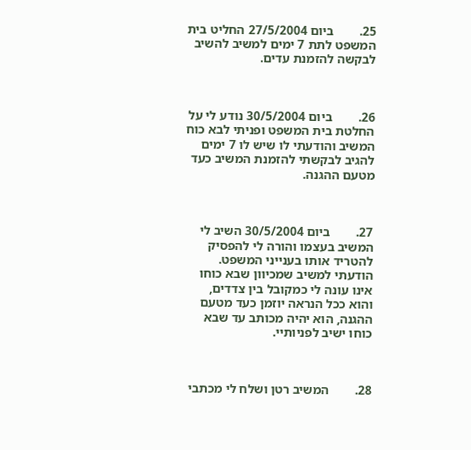25.        ביום 27/5/2004 החליט בית המשפט לתת 7 ימים למשיב להשיב לבקשה להזמנת עדים.



26.        ביום 30/5/2004 נודע לי על החלטת בית המשפט ופניתי לבא כוח המשיב והודעתי לו שיש לו 7 ימים להגיב לבקשתי להזמנת המשיב כעד מטעם ההגנה.



27.        ביום 30/5/2004 השיב לי המשיב בעצמו והורה לי להפסיק להטריד אותו בענייני המשפט. הודעתי למשיב שמכיוון שבא כוחו אינו עונה לי כמקובל בין צדדים, והוא ככל הנראה יוזמן כעד מטעם ההגנה, הוא יהיה מכותב עד שבא כוחו ישיב לפניותיי.



28.        המשיב רטן ושלח לי מכתבי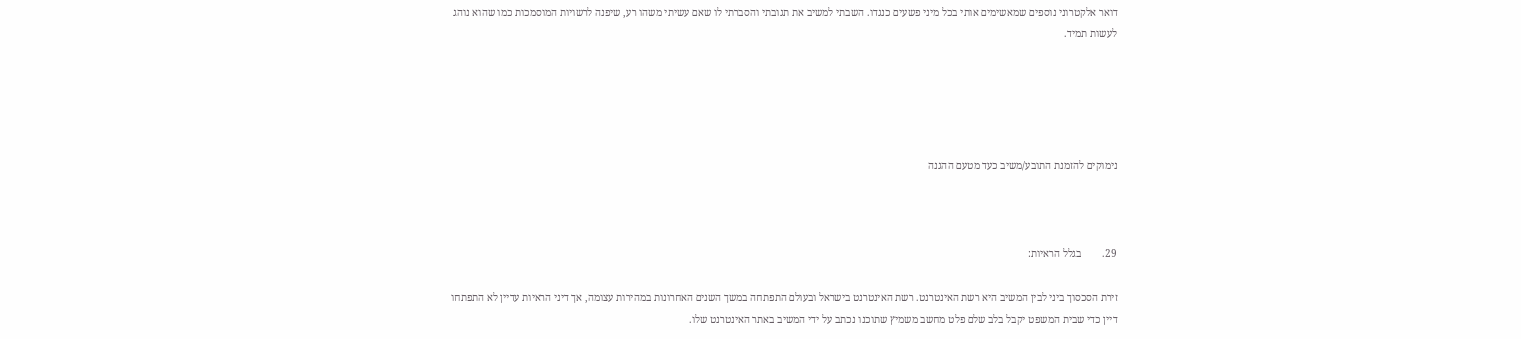דואר אלקטרוני נוספים שמאשימים אותי בכל מיני פשעים כנגדו. השבתי למשיב את תגובתי והסברתי לו שאם עשיתי משהו רע, שיפנה לרשויות המוסמכות כמו שהוא נוהג לעשות תמיד.





נימוקים להזמנת התובע/משיב כעד מטעם ההגנה



29.        בגלל הראיות:

זירת הסכסוך ביני לבין המשיב היא רשת האינטרנט. רשת האינטרנט בישראל ובעולם התפתחה במשך השנים האחרונות במהירות עצומה, אך דיני הראיות עדיין לא התפתחו דיין כדי שבית המשפט יקבל בלב שלם פלט מחשב משמיץ שתוכנו נכתב על ידי המשיב באתר האינטרנט שלו.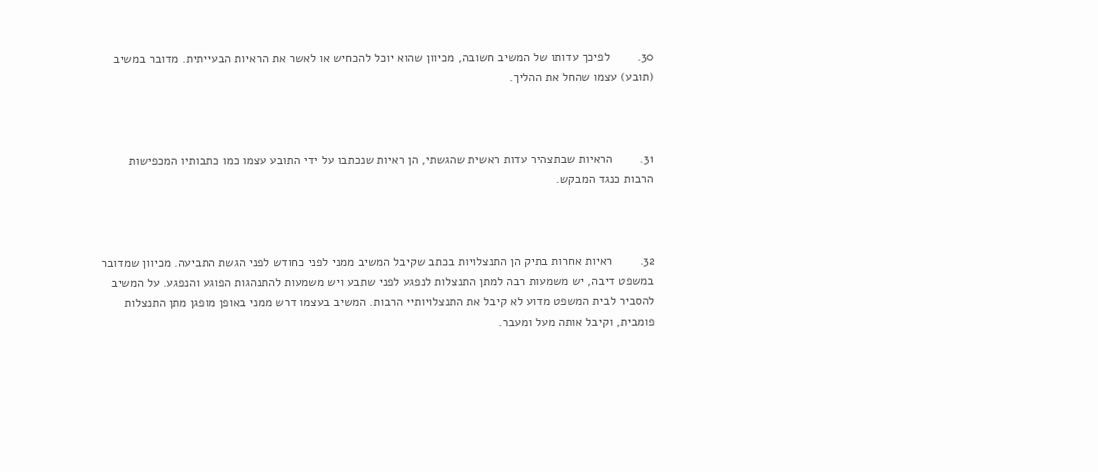30.        לפיכך עדותו של המשיב חשובה, מכיוון שהוא יוכל להכחיש או לאשר את הראיות הבעייתית. מדובר במשיב (תובע) עצמו שהחל את ההליך.



31.        הראיות שבתצהיר עדות ראשית שהגשתי, הן ראיות שנכתבו על ידי התובע עצמו כמו כתבותיו המכפישות הרבות כנגד המבקש.



32.        ראיות אחרות בתיק הן התנצלויות בכתב שקיבל המשיב ממני לפני כחודש לפני הגשת התביעה. מכיוון שמדובר במשפט דיבה, יש משמעות רבה למתן התנצלות לנפגע לפני שתבע ויש משמעות להתנהגות הפוגע והנפגע. על המשיב להסביר לבית המשפט מדוע לא קיבל את התנצלויותיי הרבות. המשיב בעצמו דרש ממני באופן מופגן מתן התנצלות פומבית, וקיבל אותה מעל ומעבר.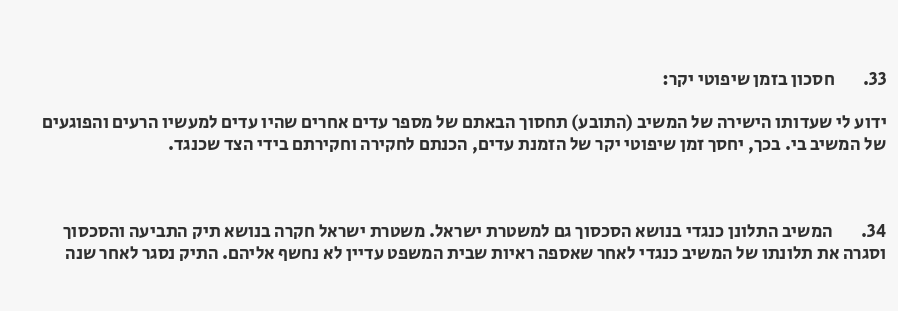33.        חסכון בזמן שיפוטי יקר:

ידוע לי שעדותו הישירה של המשיב (התובע) תחסוך הבאתם של מספר עדים אחרים שהיו עדים למעשיו הרעים והפוגעים של המשיב בי. בכך, יחסך זמן שיפוטי יקר של הזמנת עדים, הכנתם לחקירה וחקירתם בידי הצד שכנגד.



34.        המשיב התלונן כנגדי בנושא הסכסוך גם למשטרת ישראל. משטרת ישראל חקרה בנושא תיק התביעה והסכסוך וסגרה את תלונתו של המשיב כנגדי לאחר שאספה ראיות שבית המשפט עדיין לא נחשף אליהם. התיק נסגר לאחר שנה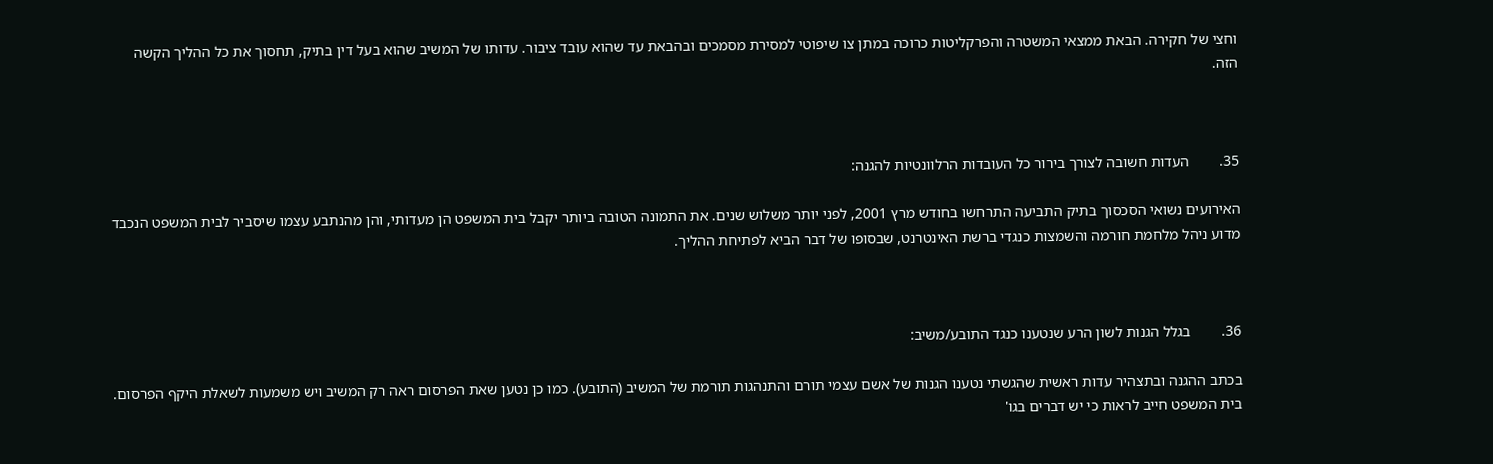וחצי של חקירה. הבאת ממצאי המשטרה והפרקליטות כרוכה במתן צו שיפוטי למסירת מסמכים ובהבאת עד שהוא עובד ציבור. עדותו של המשיב שהוא בעל דין בתיק, תחסוך את כל ההליך הקשה הזה.



35.        העדות חשובה לצורך בירור כל העובדות הרלוונטיות להגנה:

האירועים נשואי הסכסוך בתיק התביעה התרחשו בחודש מרץ 2001, לפני יותר משלוש שנים. את התמונה הטובה ביותר יקבל בית המשפט הן מעדותי, והן מהנתבע עצמו שיסביר לבית המשפט הנכבד מדוע ניהל מלחמת חורמה והשמצות כנגדי ברשת האינטרנט, שבסופו של דבר הביא לפתיחת ההליך.



36.        בגלל הגנות לשון הרע שנטענו כנגד התובע/משיב:

בכתב ההגנה ובתצהיר עדות ראשית שהגשתי נטענו הגנות של אשם עצמי תורם והתנהגות תורמת של המשיב (התובע). כמו כן נטען שאת הפרסום ראה רק המשיב ויש משמעות לשאלת היקף הפרסום. בית המשפט חייב לראות כי יש דברים בגו'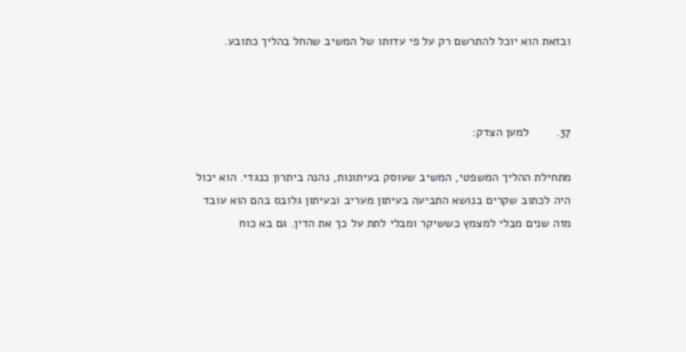ובזאת הוא יוכל להתרשם רק על פי עדותו של המשיב שהחל בהליך כתובע.



37.        למען הצדק:

מתחילת ההליך המשפטי, המשיב שעוסק בעיתונות, נהנה ביתרון כנגדי. הוא יכול היה לכתוב שקרים בנושא התביעה בעיתון מעריב ובעיתון גלובס בהם הוא עובד מזה שנים מבלי למצמץ כששיקר ומבלי לתת על כך את הדין. גם בא כוח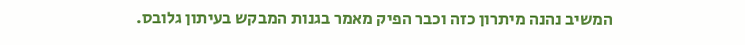המשיב נהנה מיתרון כזה וכבר הפיק מאמר בגנות המבקש בעיתון גלובס.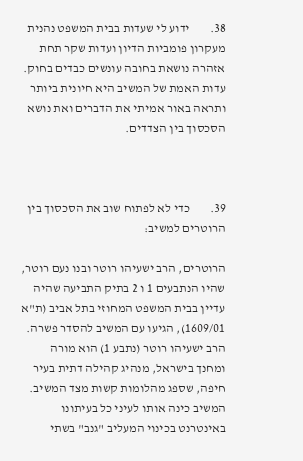38.        ידוע לי שעדות בבית המשפט נהנית מעקרון פומביות הדיון ועדות שקר תחת אזהרה נושאת בחובה עונשים כבדים בחוק. עדות האמת של המשיב היא חיונית ביותר ותראה באור אמיתי את הדברים ואת נושא הסכסוך בין הצדדים.



39.        כדי לא לפתוח שוב את הסכסוך בין הרוטרים למשיב:

הרוטרים, הרב ישעיהו רוטר ובנו נעם רוטר, שהיו הנתבעים 1 ו 2 בתיק התביעה שהיה עדיין בבית המשפט המחוזי בתל אביב (ת"א 1609/01), הגיעו עם המשיב להסדר פשרה. הרב ישעיהו רוטר (נתבע 1) הוא מורה ומחנך בישראל, מנהיג קהילה דתית בעיר חיפה, שספג מהלומות קשות מצד המשיב. המשיב כינה אותו לעיני כל בעיתונו באינטרנט בכינוי המעליב "גנב" בשתי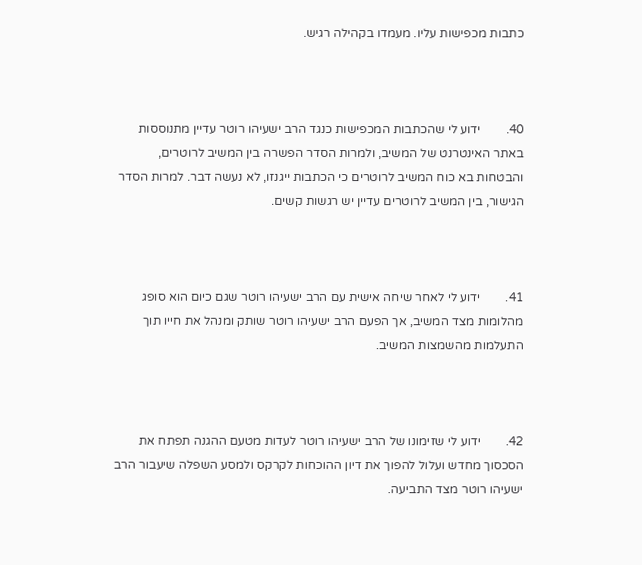כתבות מכפישות עליו. מעמדו בקהילה רגיש.



40.        ידוע לי שהכתבות המכפישות כנגד הרב ישעיהו רוטר עדיין מתנוססות באתר האינטרנט של המשיב, ולמרות הסדר הפשרה בין המשיב לרוטרים, והבטחות בא כוח המשיב לרוטרים כי הכתבות ייגנזו, לא נעשה דבר. למרות הסדר הגישור, בין המשיב לרוטרים עדיין יש רגשות קשים.



41.        ידוע לי לאחר שיחה אישית עם הרב ישעיהו רוטר שגם כיום הוא סופג מהלומות מצד המשיב, אך הפעם הרב ישעיהו רוטר שותק ומנהל את חייו תוך התעלמות מהשמצות המשיב.



42.        ידוע לי שזימונו של הרב ישעיהו רוטר לעדות מטעם ההגנה תפתח את הסכסוך מחדש ועלול להפוך את דיון ההוכחות לקרקס ולמסע השפלה שיעבור הרב ישעיהו רוטר מצד התביעה.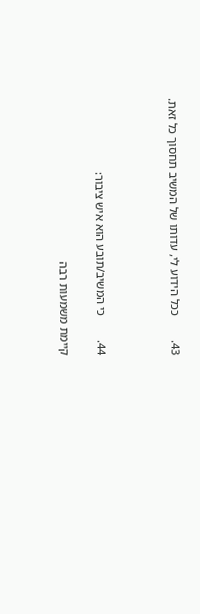43.        ככל הידוע לי, עדותו של המשיב תחסוך כל זאת.



44.        כי המשיב/תובע הוא איש ציבור:

קיימת משמעות רבה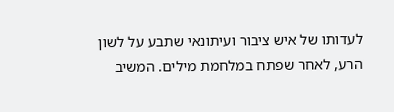לעדותו של איש ציבור ועיתונאי שתבע על לשון הרע, לאחר שפתח במלחמת מילים. המשיב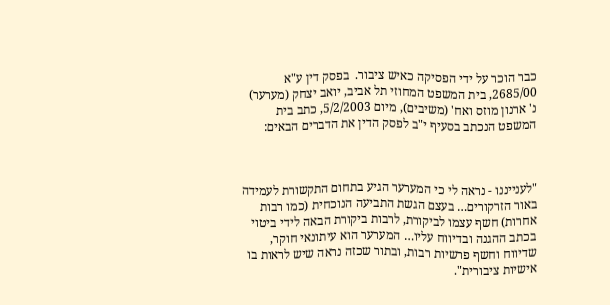כבר הוכר על ידי הפסיקה כאיש ציבור.  בפסק דין ע"א 2685/00, בית המשפט המחוזי תל אביב, יואב יצחק (מערער) נ' ארנון מוזס ואח' (משיבים), מיום 5/2/2003, כתב בית המשפט הנכתב בסעיף י"ב לפסק הדין את הדברים הבאים:



"לענייננו - נראה לי כי המערער הגיע בתחום התקשורת לעמידה באור הזרקורים… בעצם הגשת התביעה הנוכחית (כמו רבות אחרות) חשף עצמו לביקורת, לרבות ביקורת הבאה לידי ביטוי בכתב ההגנה ובדיווח עליו… המערער הוא עיתונאי חוקר, שדיווח וחשף פרשיות רבות, ובתור שכזה נראה שיש לראות בו אישיות ציבורית".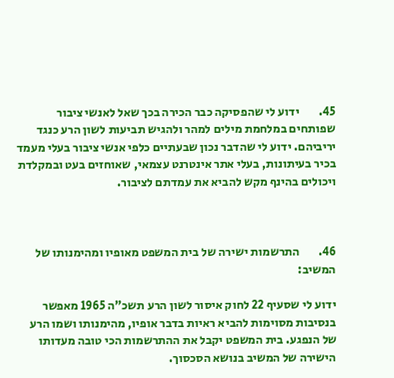45.        ידוע לי שהפסיקה כבר הכירה בכך שאל לאנשי ציבור שפותחים במלחמת מילים למהר ולהגיש תביעות לשון הרע כנגד יריביהם. ידוע לי שהדבר נכון שבעתיים כלפי אנשי ציבור בעלי מעמד בכיר בעיתונות, בעלי אתר אינטרנט עצמאי, שאוחזים בעט ובמקלדת ויכולים בהינף מקש להביא את עמדתם לציבור.



46.        התרשמות ישירה של בית המשפט מאופיו ומהימנותו של המשיב:

ידוע לי שסעיף 22 לחוק איסור לשון הרע תשכ"ה 1965 מאפשר בנסיבות מסוימות להביא ראיות בדבר אופיו, מהימנותו ושמו הרע של הנפגע. בית המשפט יקבל את ההתרשמות הכי טובה מעדותו הישירה של המשיב בנושא הסכסוך.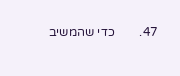47.        כדי שהמשיב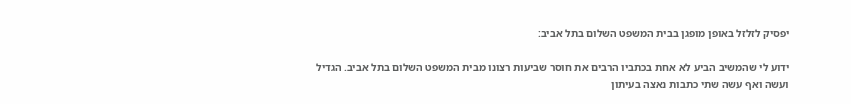יפסיק לזלזל באופן מופגן בבית המשפט השלום בתל אביב:

ידוע לי שהמשיב הביע לא אחת בכתביו הרבים את חוסר שביעות רצונו מבית המשפט השלום בתל אביב. הגדיל ועשה ואף עשה שתי כתבות נאצה בעיתון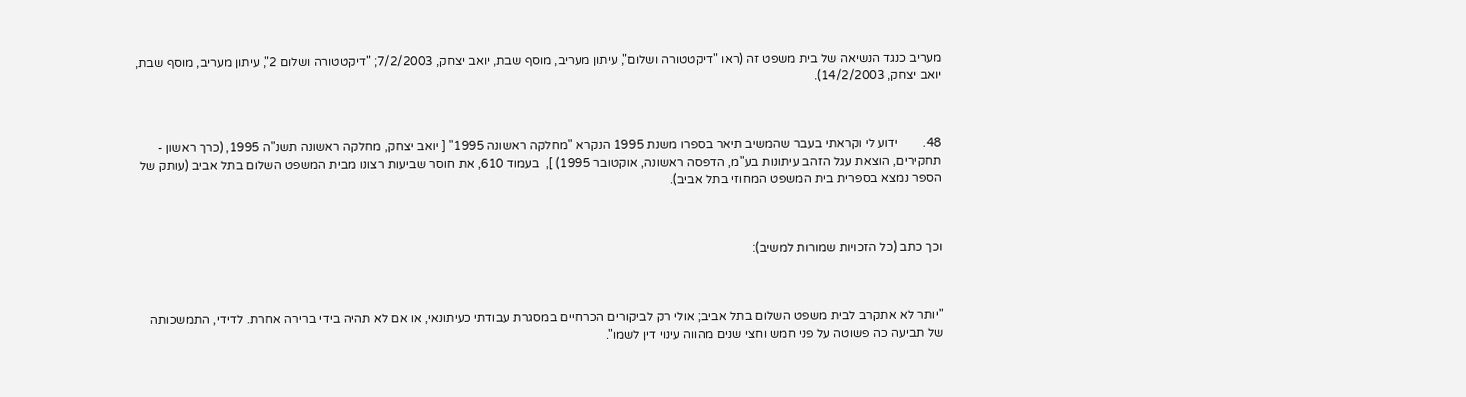מעריב כנגד הנשיאה של בית משפט זה (ראו "דיקטטורה ושלום", עיתון מעריב, מוסף שבת, יואב יצחק, 7/2/2003; "דיקטטורה ושלום 2", עיתון מעריב, מוסף שבת, יואב יצחק, 14/2/2003).



48.        ידוע לי וקראתי בעבר שהמשיב תיאר בספרו משנת 1995 הנקרא "מחלקה ראשונה 1995" [ יואב יצחק, מחלקה ראשונה תשנ"ה 1995, (כרך ראשון - תחקירים, הוצאת עגל הזהב עיתונות בע"מ, הדפסה ראשונה, אוקטובר 1995) ],  בעמוד 610, את חוסר שביעות רצונו מבית המשפט השלום בתל אביב (עותק של הספר נמצא בספרית בית המשפט המחוזי בתל אביב).



וכך כתב (כל הזכויות שמורות למשיב):



"יותר לא אתקרב לבית משפט השלום בתל אביב; אולי רק לביקורים הכרחיים במסגרת עבודתי כעיתונאי, או אם לא תהיה בידי ברירה אחרת. לדידי, התמשכותה של תביעה כה פשוטה על פני חמש וחצי שנים מהווה עינוי דין לשמו".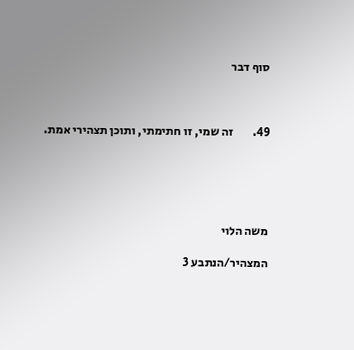סוף דבר



49.        זה שמי, זו חתימתי, ותוכן תצהירי אמת.





משה הלוי

המצהיר/הנתבע 3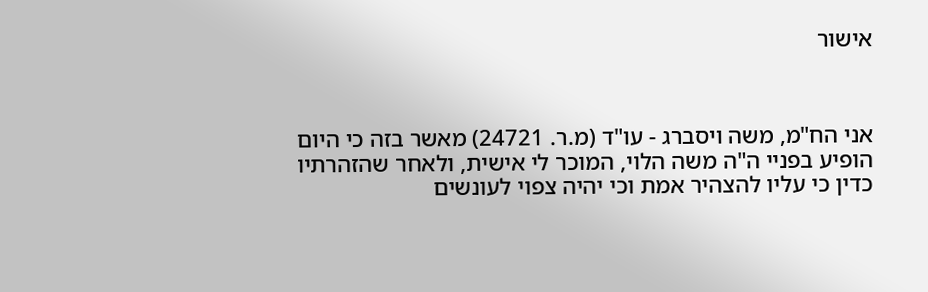אישור



אני הח"מ, משה ויסברג - עו"ד (מ.ר. 24721) מאשר בזה כי היום הופיע בפניי ה"ה משה הלוי, המוכר לי אישית, ולאחר שהזהרתיו כדין כי עליו להצהיר אמת וכי יהיה צפוי לעונשים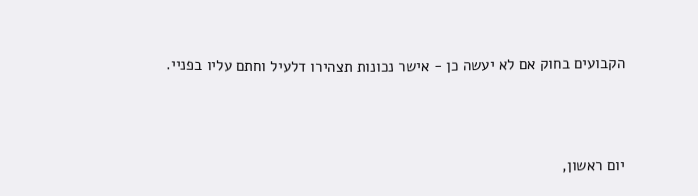הקבועים בחוק אם לא יעשה כן - אישר נכונות תצהירו דלעיל וחתם עליו בפניי.



יום ראשון,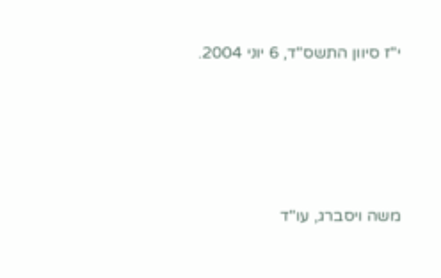י"ז סיוון התשס"ד, 6 יוני 2004.





משה ויסברג, עו"ד